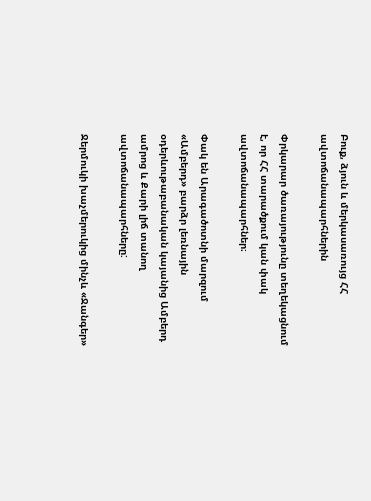Բուք, ձյուն և մերկասառույց ՀՀ ավտոճանապարհներին

Փրկարար ծառայությունը տեղեկացնում է, որ ՀՀ տարածքում կան փակ ավտոճանապարհներ։

Փակ են Արագածոտնի մարզում «Ամբերդ» բարձր լեռնային օդերևութաբանական կայանից Ամբերդ ամրոց և Քարի լիճ տանող ավտոճանապարհները:

Ջերմուկի խաչմերուկից մինչև «Ջանգեր»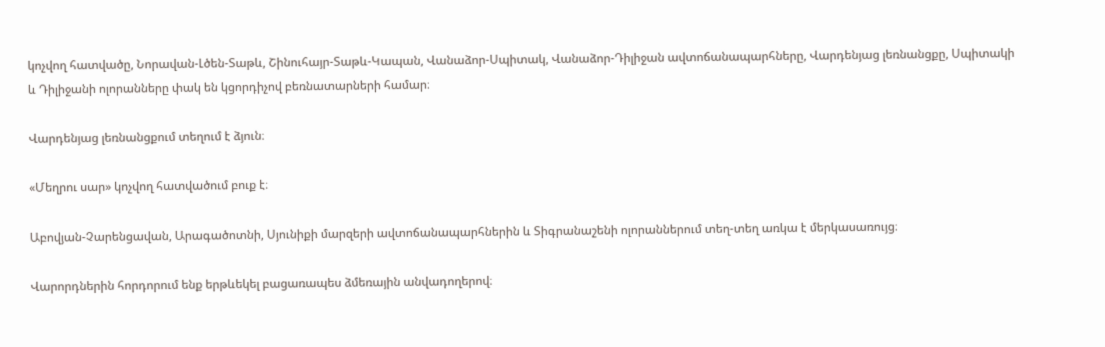կոչվող հատվածը, Նորավան-Լծեն-Տաթև, Շինուհայր-Տաթև-Կապան, Վանաձոր-Սպիտակ, Վանաձոր-Դիլիջան ավտոճանապարհները, Վարդենյաց լեռնանցքը, Սպիտակի և Դիլիջանի ոլորանները փակ են կցորդիչով բեռնատարների համար։

Վարդենյաց լեռնանցքում տեղում է ձյուն։

«Մեղրու սար» կոչվող հատվածում բուք է։

Աբովյան-Չարենցավան, Արագածոտնի, Սյունիքի մարզերի ավտոճանապարհներին և Տիգրանաշենի ոլորաններում տեղ-տեղ առկա է մերկասառույց։

Վարորդներին հորդորում ենք երթևեկել բացառապես ձմեռային անվադողերով։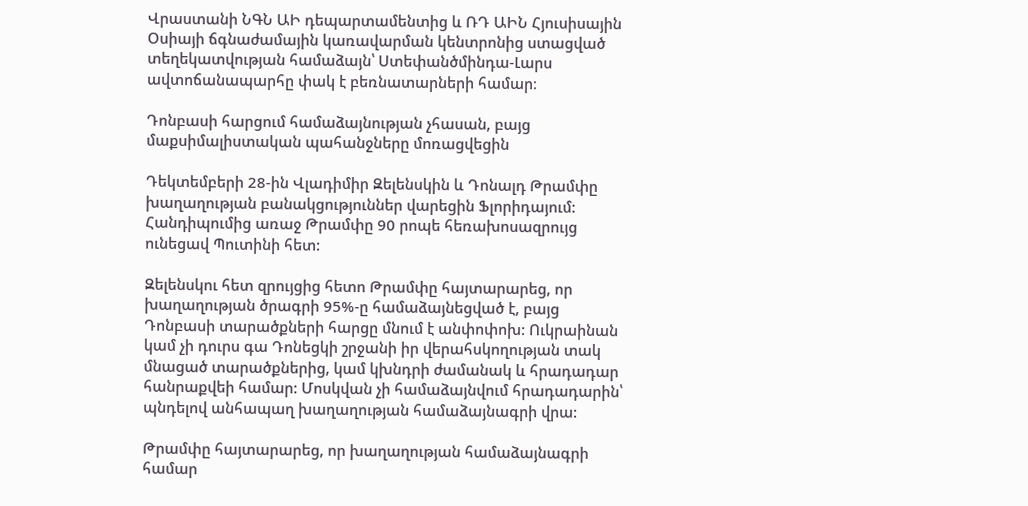Վրաստանի ՆԳՆ ԱԻ դեպարտամենտից և ՌԴ ԱԻՆ Հյուսիսային Օսիայի ճգնաժամային կառավարման կենտրոնից ստացված տեղեկատվության համաձայն՝ Ստեփանծմինդա-Լարս ավտոճանապարհը փակ է բեռնատարների համար։

Դոնբասի հարցում համաձայնության չհասան, բայց մաքսիմալիստական պահանջները մոռացվեցին

Դեկտեմբերի 28-ին Վլադիմիր Զելենսկին և Դոնալդ Թրամփը խաղաղության բանակցություններ վարեցին Ֆլորիդայում: Հանդիպումից առաջ Թրամփը 90 րոպե հեռախոսազրույց ունեցավ Պուտինի հետ:

Զելենսկու հետ զրույցից հետո Թրամփը հայտարարեց, որ խաղաղության ծրագրի 95%-ը համաձայնեցված է, բայց Դոնբասի տարածքների հարցը մնում է անփոփոխ: Ուկրաինան կամ չի դուրս գա Դոնեցկի շրջանի իր վերահսկողության տակ մնացած տարածքներից, կամ կխնդրի ժամանակ և հրադադար հանրաքվեի համար: Մոսկվան չի համաձայնվում հրադադարին՝ պնդելով անհապաղ խաղաղության համաձայնագրի վրա:

Թրամփը հայտարարեց, որ խաղաղության համաձայնագրի համար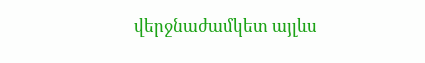վերջնաժամկետ այլևս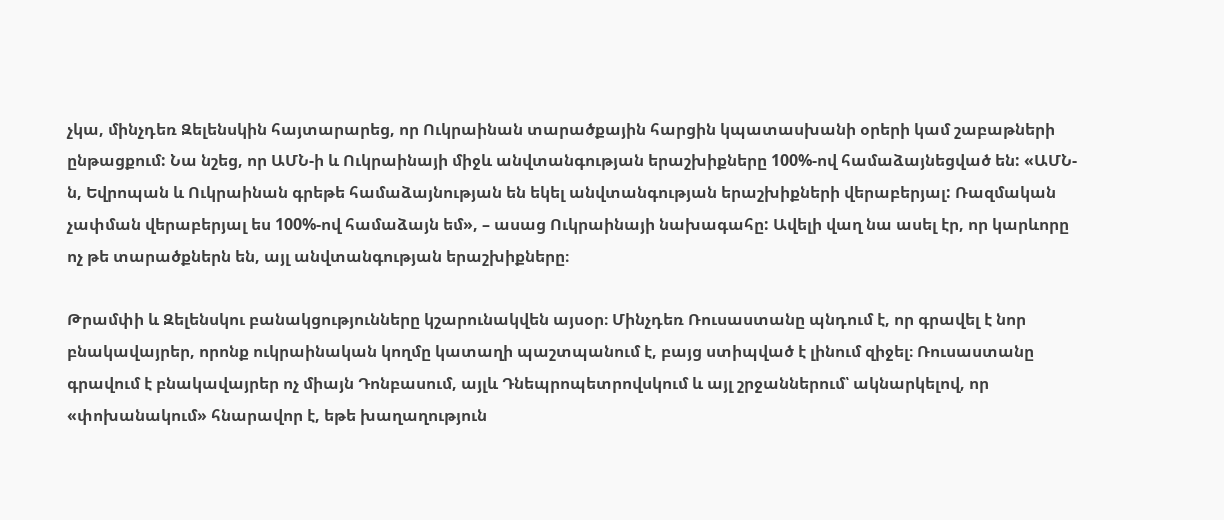չկա, մինչդեռ Զելենսկին հայտարարեց, որ Ուկրաինան տարածքային հարցին կպատասխանի օրերի կամ շաբաթների ընթացքում: Նա նշեց, որ ԱՄՆ-ի և Ուկրաինայի միջև անվտանգության երաշխիքները 100%-ով համաձայնեցված են: «ԱՄՆ-ն, Եվրոպան և Ուկրաինան գրեթե համաձայնության են եկել անվտանգության երաշխիքների վերաբերյալ: Ռազմական չափման վերաբերյալ ես 100%-ով համաձայն եմ», – ասաց Ուկրաինայի նախագահը: Ավելի վաղ նա ասել էր, որ կարևորը ոչ թե տարածքներն են, այլ անվտանգության երաշխիքները։

Թրամփի և Զելենսկու բանակցությունները կշարունակվեն այսօր։ Մինչդեռ Ռուսաստանը պնդում է, որ գրավել է նոր բնակավայրեր, որոնք ուկրաինական կողմը կատաղի պաշտպանում է, բայց ստիպված է լինում զիջել։ Ռուսաստանը գրավում է բնակավայրեր ոչ միայն Դոնբասում, այլև Դնեպրոպետրովսկում և այլ շրջաններում՝ ակնարկելով, որ «փոխանակում» հնարավոր է, եթե խաղաղություն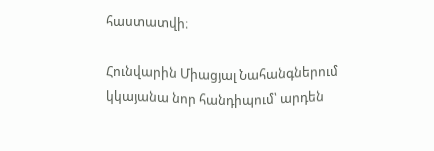հաստատվի։

Հունվարին Միացյալ Նահանգներում կկայանա նոր հանդիպում՝ արդեն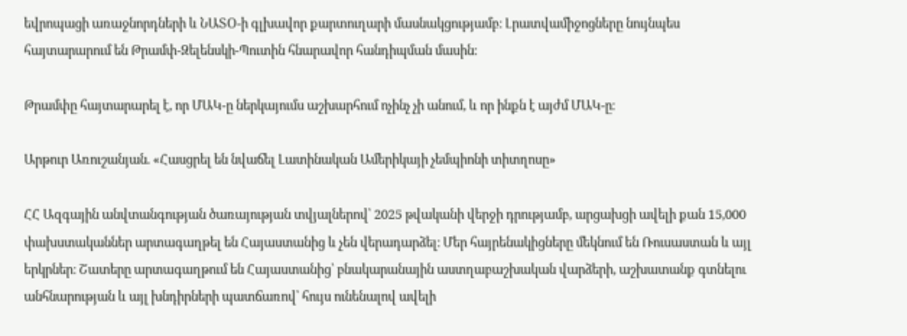եվրոպացի առաջնորդների և ՆԱՏՕ-ի գլխավոր քարտուղարի մասնակցությամբ։ Լրատվամիջոցները նույնպես հայտարարում են Թրամփ-Զելենսկի-Պուտին հնարավոր հանդիպման մասին։

Թրամփը հայտարարել է, որ ՄԱԿ-ը ներկայումս աշխարհում ոչինչ չի անում, և որ ինքն է այժմ ՄԱԿ-ը։

Արթուր Առուշանյան. «Հասցրել են նվաճել Լատինական Ամերիկայի չեմպիոնի տիտղոսը»

ՀՀ Ազգային անվտանգության ծառայության տվյալներով՝ 2025 թվականի վերջի դրությամբ, արցախցի ավելի քան 15,000 փախստականներ արտագաղթել են Հայաստանից և չեն վերադարձել։ Մեր հայրենակիցները մեկնում են Ռուսաստան և այլ երկրներ։ Շատերը արտագաղթում են Հայաստանից՝ բնակարանային աստղաբաշխական վարձերի, աշխատանք գտնելու անհնարության և այլ խնդիրների պատճառով՝ հույս ունենալով ավելի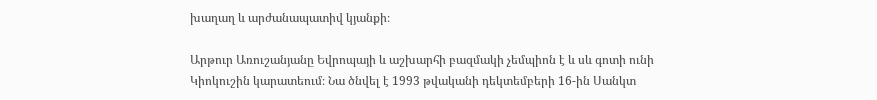խաղաղ և արժանապատիվ կյանքի։

Արթուր Առուշանյանը Եվրոպայի և աշխարհի բազմակի չեմպիոն է և սև գոտի ունի Կիոկուշին կարատեում։ Նա ծնվել է 1993 թվականի դեկտեմբերի 16-ին Սանկտ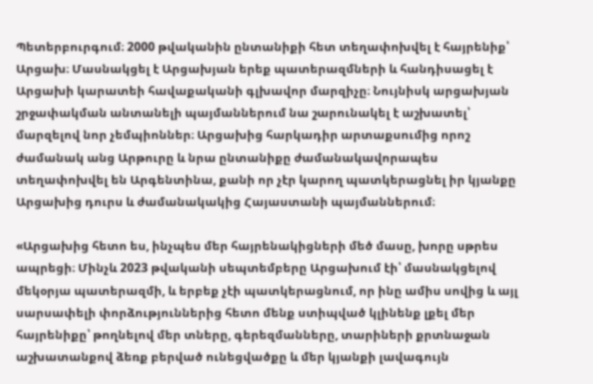Պետերբուրգում։ 2000 թվականին ընտանիքի հետ տեղափոխվել է հայրենիք՝ Արցախ։ Մասնակցել է Արցախյան երեք պատերազմների և հանդիսացել է Արցախի կարատեի հավաքականի գլխավոր մարզիչը։ Նույնիսկ արցախյան շրջափակման անտանելի պայմաններում նա շարունակել է աշխատել՝ մարզելով նոր չեմպիոններ։ Արցախից հարկադիր արտաքսումից որոշ ժամանակ անց Արթուրը և նրա ընտանիքը ժամանակավորապես տեղափոխվել են Արգենտինա, քանի որ չէր կարող պատկերացնել իր կյանքը Արցախից դուրս և ժամանակակից Հայաստանի պայմաններում։

«Արցախից հետո ես, ինչպես մեր հայրենակիցների մեծ մասը, խորը սթրես ապրեցի։ Մինչև 2023 թվականի սեպտեմբերը Արցախում էի՝ մասնակցելով մեկօրյա պատերազմի, և երբեք չէի պատկերացնում, որ ինը ամիս սովից և այլ սարսափելի փորձություններից հետո մենք ստիպված կլինենք լքել մեր հայրենիքը՝ թողնելով մեր տները, գերեզմանները, տարիների քրտնաջան աշխատանքով ձեռք բերված ունեցվածքը և մեր կյանքի լավագույն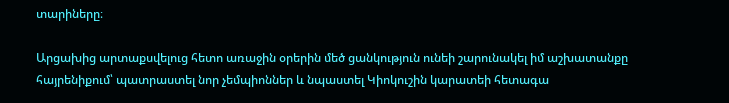տարիները։

Արցախից արտաքսվելուց հետո առաջին օրերին մեծ ցանկություն ունեի շարունակել իմ աշխատանքը հայրենիքում՝ պատրաստել նոր չեմպիոններ և նպաստել Կիոկուշին կարատեի հետագա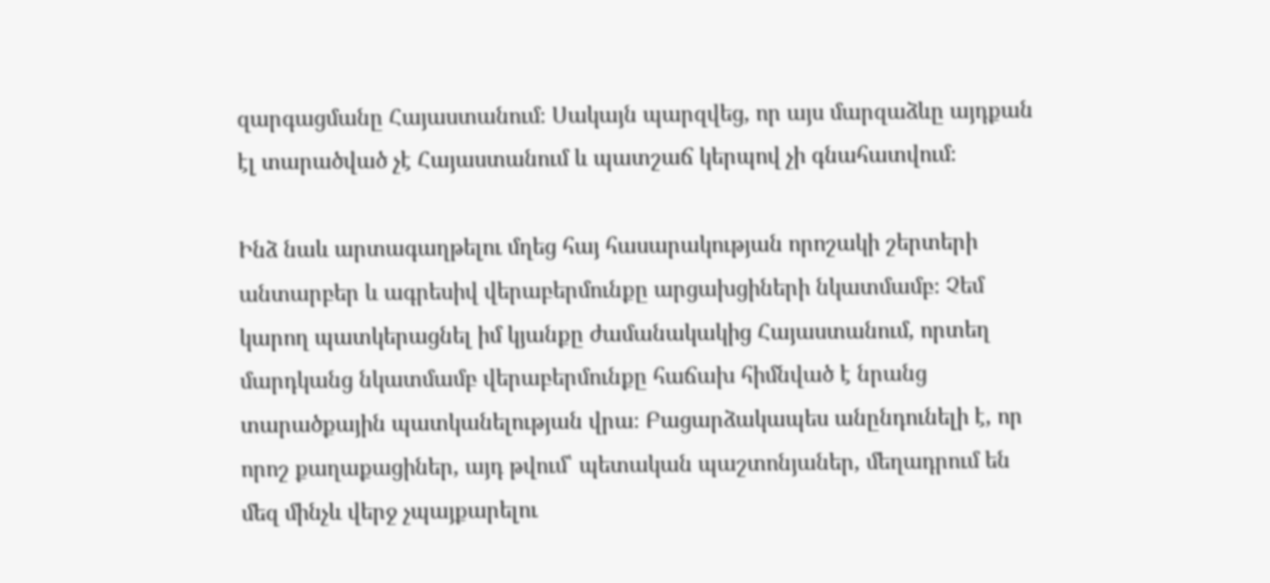զարգացմանը Հայաստանում։ Սակայն պարզվեց, որ այս մարզաձևը այդքան էլ տարածված չէ Հայաստանում և պատշաճ կերպով չի գնահատվում։

Ինձ նաև արտագաղթելու մղեց հայ հասարակության որոշակի շերտերի անտարբեր և ագրեսիվ վերաբերմունքը արցախցիների նկատմամբ։ Չեմ կարող պատկերացնել իմ կյանքը ժամանակակից Հայաստանում, որտեղ մարդկանց նկատմամբ վերաբերմունքը հաճախ հիմնված է նրանց տարածքային պատկանելության վրա։ Բացարձակապես անընդունելի է, որ որոշ քաղաքացիներ, այդ թվում՝ պետական պաշտոնյաներ, մեղադրում են մեզ մինչև վերջ չպայքարելու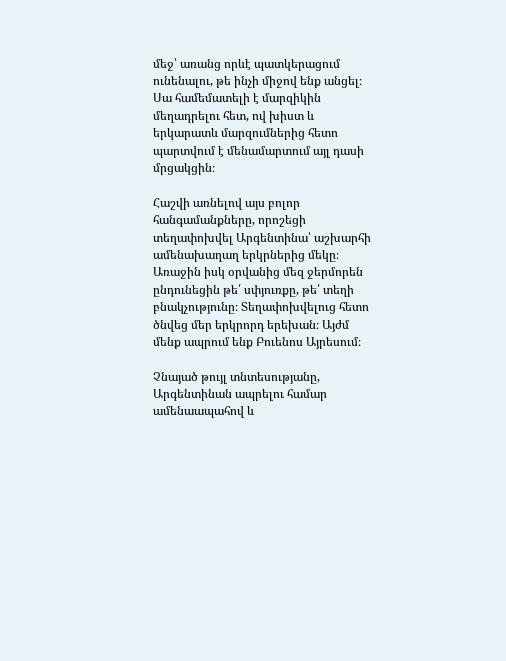մեջ՝ առանց որևէ պատկերացում ունենալու, թե ինչի միջով ենք անցել։ Սա համեմատելի է մարզիկին մեղադրելու հետ, ով խիստ և երկարատև մարզումներից հետո պարտվում է մենամարտում այլ դասի մրցակցին։

Հաշվի առնելով այս բոլոր հանգամանքները, որոշեցի տեղափոխվել Արգենտինա՝ աշխարհի ամենախաղաղ երկրներից մեկը։ Առաջին իսկ օրվանից մեզ ջերմորեն ընդունեցին թե՛ սփյուռքը, թե՛ տեղի բնակչությունը։ Տեղափոխվելուց հետո ծնվեց մեր երկրորդ երեխան։ Այժմ մենք ապրում ենք Բուենոս Այրեսում։

Չնայած թույլ տնտեսությանը, Արգենտինան ապրելու համար ամենաապահով և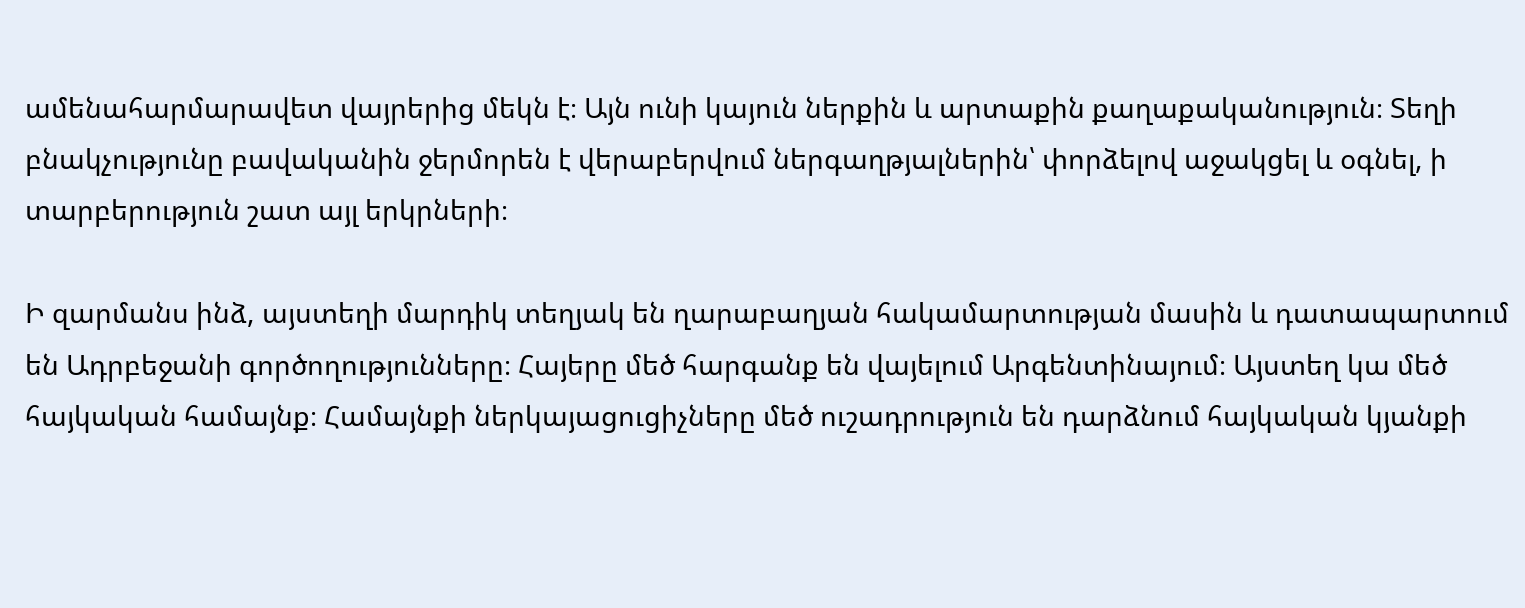ամենահարմարավետ վայրերից մեկն է։ Այն ունի կայուն ներքին և արտաքին քաղաքականություն։ Տեղի բնակչությունը բավականին ջերմորեն է վերաբերվում ներգաղթյալներին՝ փորձելով աջակցել և օգնել, ի տարբերություն շատ այլ երկրների։

Ի զարմանս ինձ, այստեղի մարդիկ տեղյակ են ղարաբաղյան հակամարտության մասին և դատապարտում են Ադրբեջանի գործողությունները։ Հայերը մեծ հարգանք են վայելում Արգենտինայում։ Այստեղ կա մեծ հայկական համայնք։ Համայնքի ներկայացուցիչները մեծ ուշադրություն են դարձնում հայկական կյանքի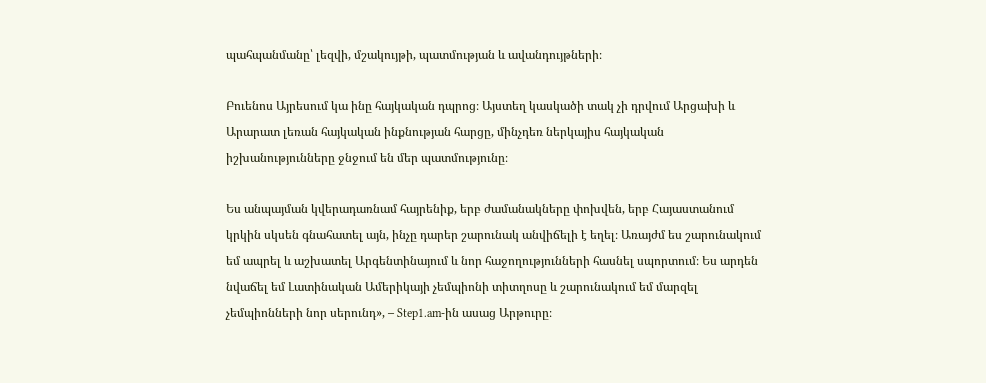պահպանմանը՝ լեզվի, մշակույթի, պատմության և ավանդույթների։

Բուենոս Այրեսում կա ինը հայկական դպրոց։ Այստեղ կասկածի տակ չի դրվում Արցախի և Արարատ լեռան հայկական ինքնության հարցը, մինչդեռ ներկայիս հայկական իշխանությունները ջնջում են մեր պատմությունը։

Ես անպայման կվերադառնամ հայրենիք, երբ ժամանակները փոխվեն, երբ Հայաստանում կրկին սկսեն գնահատել այն, ինչը դարեր շարունակ անվիճելի է եղել։ Առայժմ ես շարունակում եմ ապրել և աշխատել Արգենտինայում և նոր հաջողությունների հասնել սպորտում։ Ես արդեն նվաճել եմ Լատինական Ամերիկայի չեմպիոնի տիտղոսը և շարունակում եմ մարզել չեմպիոնների նոր սերունդ», – Step1.am-ին ասաց Արթուրը։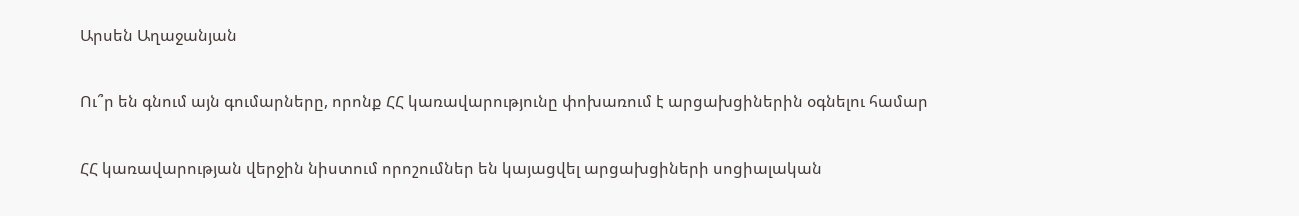Արսեն Աղաջանյան

Ու՞ր են գնում այն գումարները, որոնք ՀՀ կառավարությունը փոխառում է արցախցիներին օգնելու համար

ՀՀ կառավարության վերջին նիստում որոշումներ են կայացվել արցախցիների սոցիալական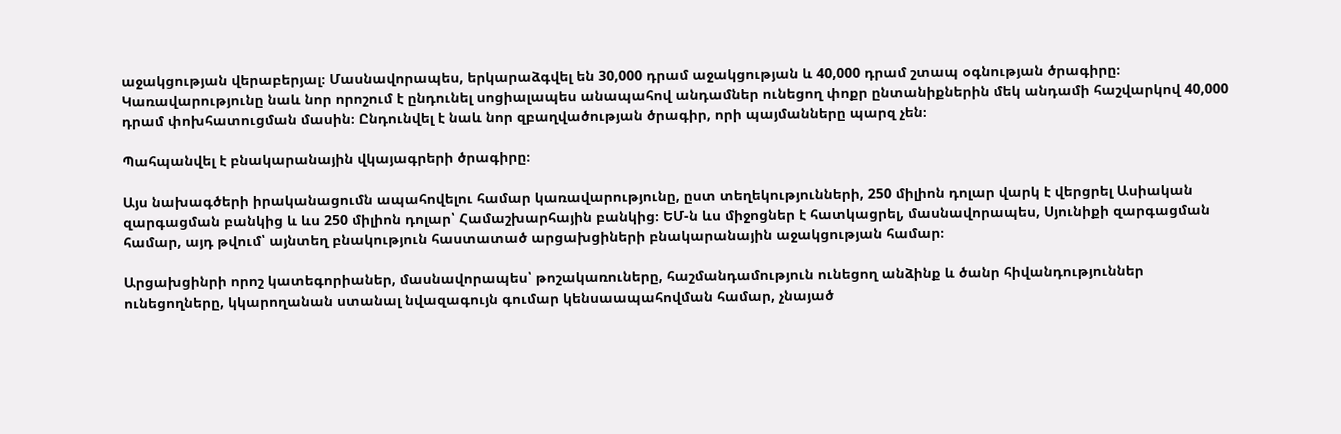աջակցության վերաբերյալ։ Մասնավորապես, երկարաձգվել են 30,000 դրամ աջակցության և 40,000 դրամ շտապ օգնության ծրագիրը։ Կառավարությունը նաև նոր որոշում է ընդունել սոցիալապես անապահով անդամներ ունեցող փոքր ընտանիքներին մեկ անդամի հաշվարկով 40,000 դրամ փոխհատուցման մասին։ Ընդունվել է նաև նոր զբաղվածության ծրագիր, որի պայմանները պարզ չեն։

Պահպանվել է բնակարանային վկայագրերի ծրագիրը։

Այս նախագծերի իրականացումն ապահովելու համար կառավարությունը, ըստ տեղեկությունների, 250 միլիոն դոլար վարկ է վերցրել Ասիական զարգացման բանկից և ևս 250 միլիոն դոլար՝ Համաշխարհային բանկից։ ԵՄ-ն ևս միջոցներ է հատկացրել, մասնավորապես, Սյունիքի զարգացման համար, այդ թվում՝ այնտեղ բնակություն հաստատած արցախցիների բնակարանային աջակցության համար։

Արցախցինրի որոշ կատեգորիաներ, մասնավորապես՝ թոշակառուները, հաշմանդամություն ունեցող անձինք և ծանր հիվանդություններ ունեցողները, կկարողանան ստանալ նվազագույն գումար կենսաապահովման համար, չնայած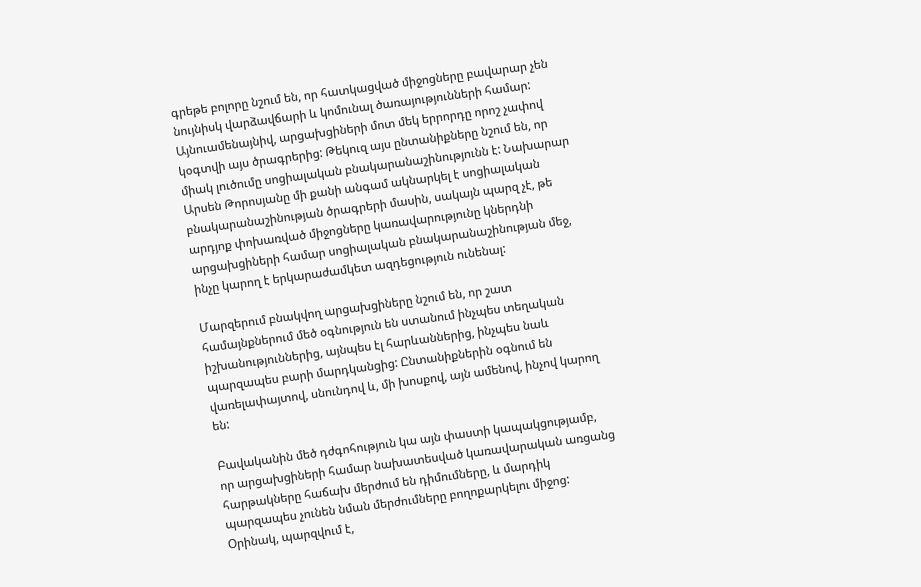գրեթե բոլորը նշում են, որ հատկացված միջոցները բավարար չեն նույնիսկ վարձավճարի և կոմունալ ծառայությունների համար: Այնուամենայնիվ, արցախցիների մոտ մեկ երրորդը որոշ չափով կօգտվի այս ծրագրերից: Թեկուզ այս ընտանիքները նշում են, որ միակ լուծումը սոցիալական բնակարանաշինությունն է: Նախարար Արսեն Թորոսյանը մի քանի անգամ ակնարկել է սոցիալական բնակարանաշինության ծրագրերի մասին, սակայն պարզ չէ, թե արդյոք փոխառված միջոցները կառավարությունը կներդնի արցախցիների համար սոցիալական բնակարանաշինության մեջ, ինչը կարող է երկարաժամկետ ազդեցություն ունենալ:

Մարզերում բնակվող արցախցիները նշում են, որ շատ համայնքներում մեծ օգնություն են ստանում ինչպես տեղական իշխանություններից, այնպես էլ հարևաններից, ինչպես նաև պարզապես բարի մարդկանցից: Ընտանիքներին օգնում են վառելափայտով, սնունդով և, մի խոսքով, այն ամենով, ինչով կարող են:

Բավականին մեծ դժգոհություն կա այն փաստի կապակցությամբ, որ արցախցիների համար նախատեսված կառավարական առցանց հարթակները հաճախ մերժում են դիմումները, և մարդիկ պարզապես չունեն նման մերժումները բողոքարկելու միջոց: Օրինակ, պարզվում է,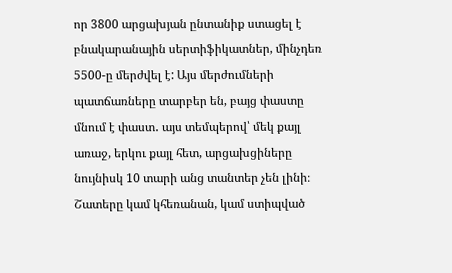որ 3800 արցախյան ընտանիք ստացել է բնակարանային սերտիֆիկատներ, մինչդեռ 5500-ը մերժվել է: Այս մերժումների պատճառները տարբեր են, բայց փաստը մնում է փաստ․ այս տեմպերով՝ մեկ քայլ առաջ, երկու քայլ հետ, արցախցիները նույնիսկ 10 տարի անց տանտեր չեն լինի։ Շատերը կամ կհեռանան, կամ ստիպված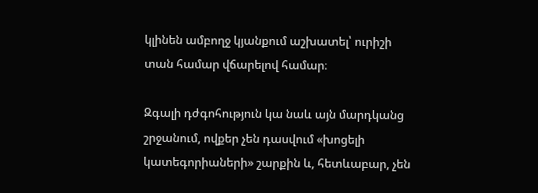կլինեն ամբողջ կյանքում աշխատել՝ ուրիշի տան համար վճարելով համար։

Զգալի դժգոհություն կա նաև այն մարդկանց շրջանում, ովքեր չեն դասվում «խոցելի կատեգորիաների» շարքին և, հետևաբար, չեն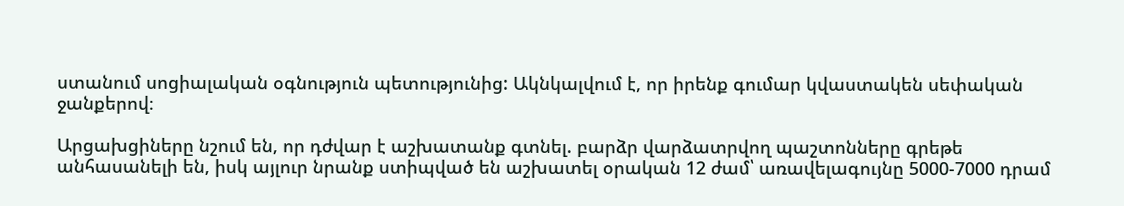ստանում սոցիալական օգնություն պետությունից: Ակնկալվում է, որ իրենք գումար կվաստակեն սեփական ջանքերով։

Արցախցիները նշում են, որ դժվար է աշխատանք գտնել. բարձր վարձատրվող պաշտոնները գրեթե անհասանելի են, իսկ այլուր նրանք ստիպված են աշխատել օրական 12 ժամ՝ առավելագույնը 5000-7000 դրամ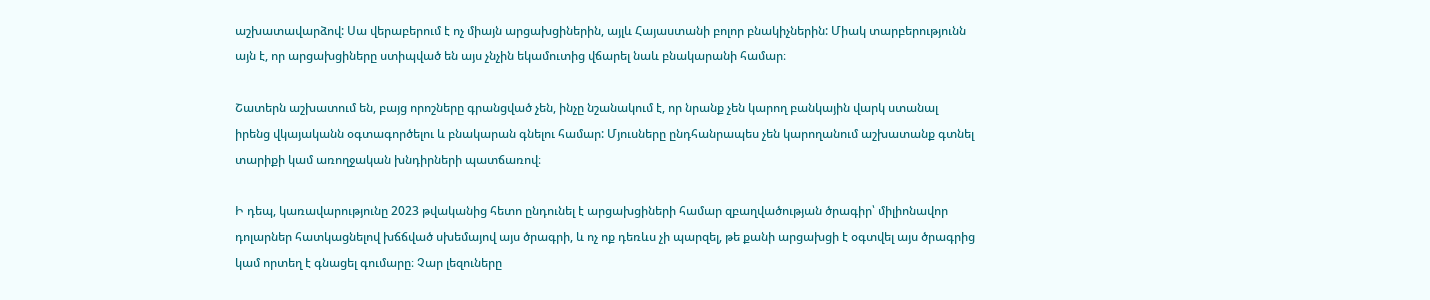աշխատավարձով: Սա վերաբերում է ոչ միայն արցախցիներին, այլև Հայաստանի բոլոր բնակիչներին: Միակ տարբերությունն այն է, որ արցախցիները ստիպված են այս չնչին եկամուտից վճարել նաև բնակարանի համար։

Շատերն աշխատում են, բայց որոշները գրանցված չեն, ինչը նշանակում է, որ նրանք չեն կարող բանկային վարկ ստանալ իրենց վկայականն օգտագործելու և բնակարան գնելու համար: Մյուսները ընդհանրապես չեն կարողանում աշխատանք գտնել տարիքի կամ առողջական խնդիրների պատճառով։

Ի դեպ, կառավարությունը 2023 թվականից հետո ընդունել է արցախցիների համար զբաղվածության ծրագիր՝ միլիոնավոր դոլարներ հատկացնելով խճճված սխեմայով այս ծրագրի, և ոչ ոք դեռևս չի պարզել, թե քանի արցախցի է օգտվել այս ծրագրից կամ որտեղ է գնացել գումարը։ Չար լեզուները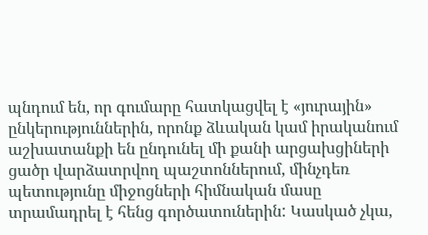պնդում են, որ գումարը հատկացվել է «յուրային» ընկերություններին, որոնք ձևական կամ իրականում աշխատանքի են ընդունել մի քանի արցախցիների ցածր վարձատրվող պաշտոններում, մինչդեռ պետությունը միջոցների հիմնական մասը տրամադրել է հենց գործատուներին: Կասկած չկա,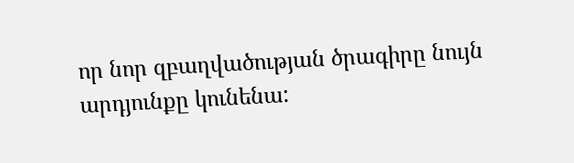որ նոր զբաղվածության ծրագիրը նույն արդյունքը կունենա: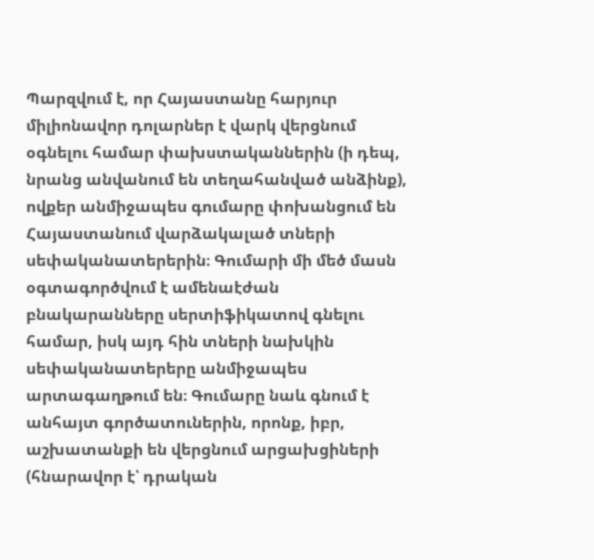Պարզվում է, որ Հայաստանը հարյուր միլիոնավոր դոլարներ է վարկ վերցնում օգնելու համար փախստականներին (ի դեպ, նրանց անվանում են տեղահանված անձինք), ովքեր անմիջապես գումարը փոխանցում են Հայաստանում վարձակալած տների սեփականատերերին։ Գումարի մի մեծ մասն օգտագործվում է ամենաէժան բնակարանները սերտիֆիկատով գնելու համար, իսկ այդ հին տների նախկին սեփականատերերը անմիջապես արտագաղթում են։ Գումարը նաև գնում է անհայտ գործատուներին, որոնք, իբր, աշխատանքի են վերցնում արցախցիների (հնարավոր է՝ դրական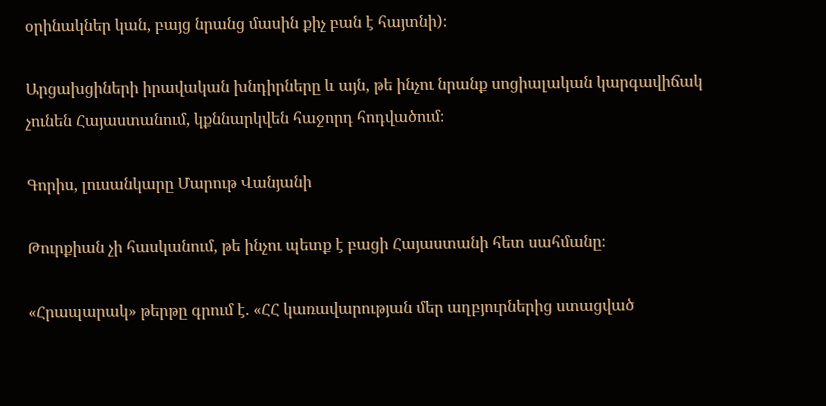օրինակներ կան, բայց նրանց մասին քիչ բան է հայտնի)։

Արցախցիների իրավական խնդիրները և այն, թե ինչու նրանք սոցիալական կարգավիճակ չունեն Հայաստանում, կքննարկվեն հաջորդ հոդվածում։

Գորիս, լուսանկարը Մարութ Վանյանի

Թուրքիան չի հասկանում, թե ինչու պետք է բացի Հայաստանի հետ սահմանը։

«Հրապարակ» թերթը գրում է. «ՀՀ կառավարության մեր աղբյուրներից ստացված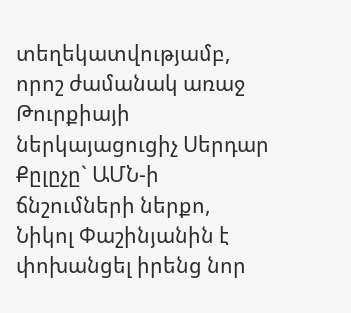տեղեկատվությամբ, որոշ ժամանակ առաջ Թուրքիայի ներկայացուցիչ Սերդար Քըլըչը` ԱՄՆ-ի ճնշումների ներքո, Նիկոլ Փաշինյանին է փոխանցել իրենց նոր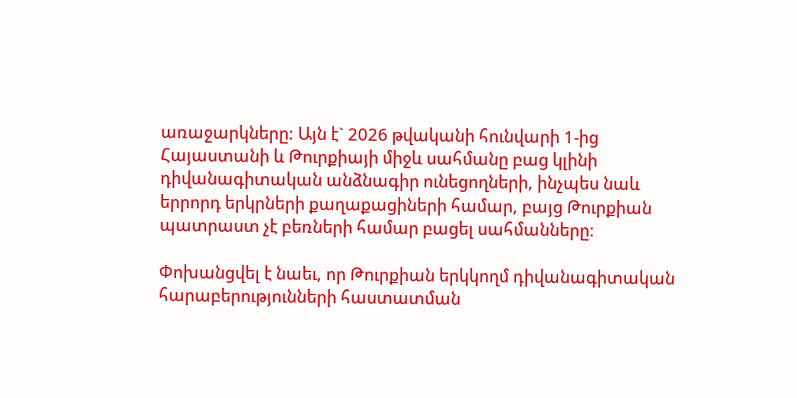առաջարկները: Այն է` 2026 թվականի հունվարի 1-ից Հայաստանի և Թուրքիայի միջև սահմանը բաց կլինի դիվանագիտական անձնագիր ունեցողների, ինչպես նաև երրորդ երկրների քաղաքացիների համար, բայց Թուրքիան պատրաստ չէ բեռների համար բացել սահմանները։

Փոխանցվել է նաեւ, որ Թուրքիան երկկողմ դիվանագիտական հարաբերությունների հաստատման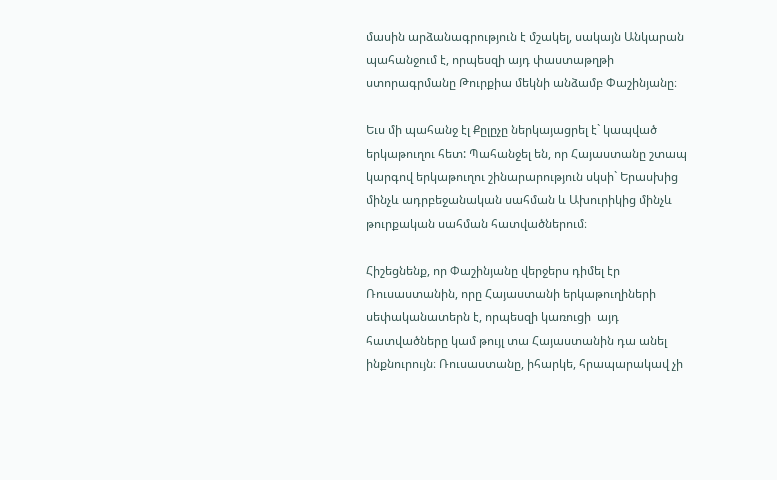մասին արձանագրություն է մշակել, սակայն Անկարան պահանջում է, որպեսզի այդ փաստաթղթի ստորագրմանը Թուրքիա մեկնի անձամբ Փաշինյանը։

Եւս մի պահանջ էլ Քըլըչը ներկայացրել է` կապված երկաթուղու հետ: Պահանջել են, որ Հայաստանը շտապ կարգով երկաթուղու շինարարություն սկսի` Երասխից մինչև ադրբեջանական սահման և Ախուրիկից մինչև թուրքական սահման հատվածներում։

Հիշեցնենք, որ Փաշինյանը վերջերս դիմել էր Ռուսաստանին, որը Հայաստանի երկաթուղիների սեփականատերն է, որպեսզի կառուցի  այդ հատվածները կամ թույլ տա Հայաստանին դա անել ինքնուրույն։ Ռուսաստանը, իհարկե, հրապարակավ չի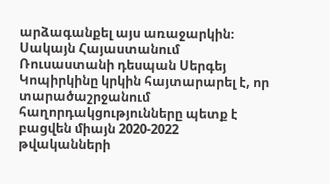արձագանքել այս առաջարկին։ Սակայն Հայաստանում Ռուսաստանի դեսպան Սերգեյ Կոպիրկինը կրկին հայտարարել է, որ տարածաշրջանում հաղորդակցությունները պետք է բացվեն միայն 2020-2022 թվականների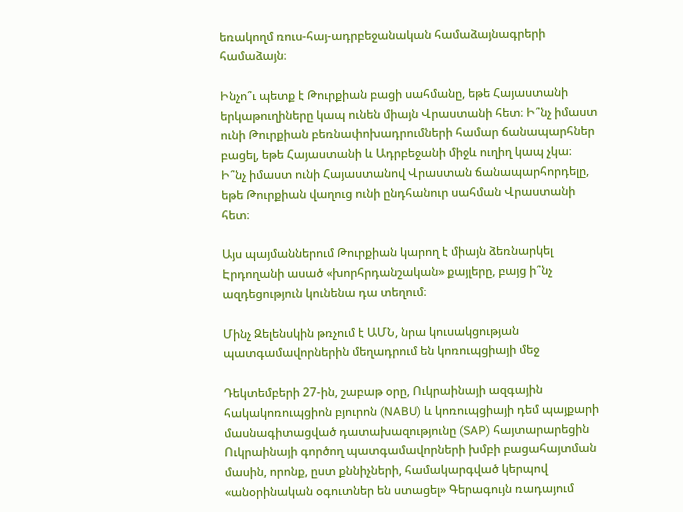եռակողմ ռուս-հայ-ադրբեջանական համաձայնագրերի համաձայն։

Ինչո՞ւ պետք է Թուրքիան բացի սահմանը, եթե Հայաստանի երկաթուղիները կապ ունեն միայն Վրաստանի հետ։ Ի՞նչ իմաստ ունի Թուրքիան բեռնափոխադրումների համար ճանապարհներ բացել, եթե Հայաստանի և Ադրբեջանի միջև ուղիղ կապ չկա։ Ի՞նչ իմաստ ունի Հայաստանով Վրաստան ճանապարհորդելը, եթե Թուրքիան վաղուց ունի ընդհանուր սահման Վրաստանի հետ։

Այս պայմաններում Թուրքիան կարող է միայն ձեռնարկել Էրդողանի ասած «խորհրդանշական» քայլերը, բայց ի՞նչ ազդեցություն կունենա դա տեղում։

Մինչ Զելենսկին թռչում է ԱՄՆ, նրա կուսակցության պատգամավորներին մեղադրում են կոռուպցիայի մեջ

Դեկտեմբերի 27-ին, շաբաթ օրը, Ուկրաինայի ազգային հակակոռուպցիոն բյուրոն (NABU) և կոռուպցիայի դեմ պայքարի մասնագիտացված դատախազությունը (SAP) հայտարարեցին Ուկրաինայի գործող պատգամավորների խմբի բացահայտման մասին, որոնք, ըստ քննիչների, համակարգված կերպով «անօրինական օգուտներ են ստացել» Գերագույն ռադայում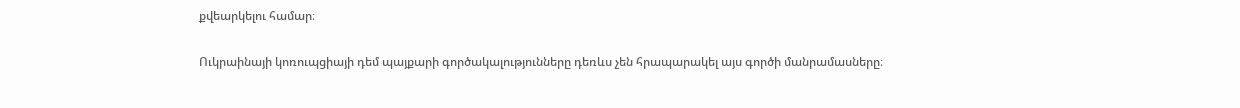քվեարկելու համար։

Ուկրաինայի կոռուպցիայի դեմ պայքարի գործակալությունները դեռևս չեն հրապարակել այս գործի մանրամասները։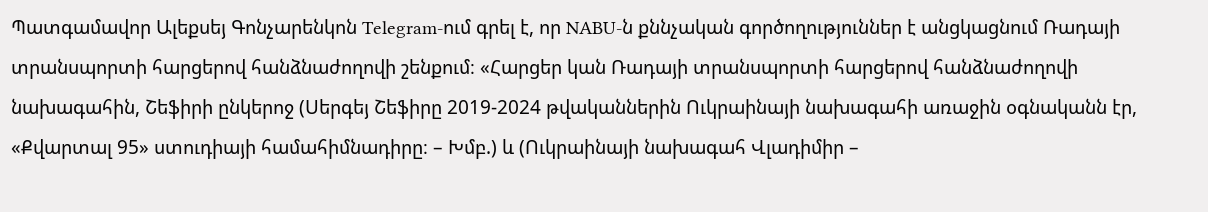Պատգամավոր Ալեքսեյ Գոնչարենկոն Telegram-ում գրել է, որ NABU-ն քննչական գործողություններ է անցկացնում Ռադայի տրանսպորտի հարցերով հանձնաժողովի շենքում։ «Հարցեր կան Ռադայի տրանսպորտի հարցերով հանձնաժողովի նախագահին, Շեֆիրի ընկերոջ (Սերգեյ Շեֆիրը 2019-2024 թվականներին Ուկրաինայի նախագահի առաջին օգնականն էր, «Քվարտալ 95» ստուդիայի համահիմնադիրը։ – Խմբ.) և (Ուկրաինայի նախագահ Վլադիմիր –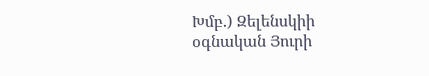Խմբ.) Զելենսկիի օգնական Յուրի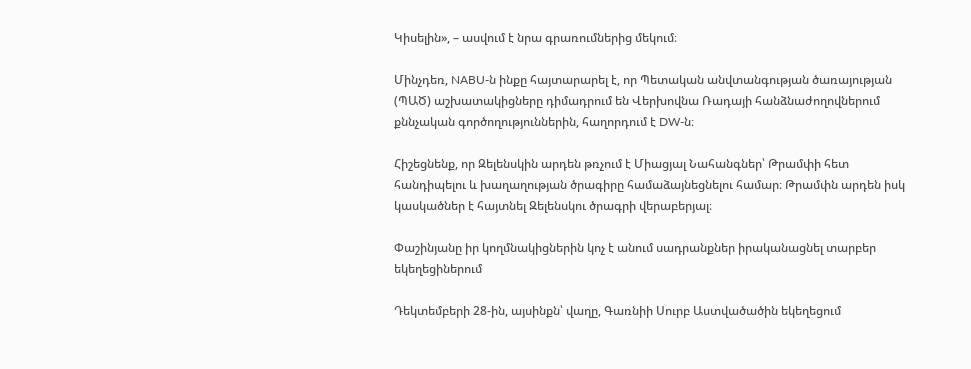Կիսելին», – ասվում է նրա գրառումներից մեկում։

Մինչդեռ, NABU-ն ինքը հայտարարել է, որ Պետական անվտանգության ծառայության (ՊԱԾ) աշխատակիցները դիմադրում են Վերխովնա Ռադայի հանձնաժողովներում քննչական գործողություններին, հաղորդում է DW-ն։

Հիշեցնենք, որ Զելենսկին արդեն թռչում է Միացյալ Նահանգներ՝ Թրամփի հետ հանդիպելու և խաղաղության ծրագիրը համաձայնեցնելու համար։ Թրամփն արդեն իսկ կասկածներ է հայտնել Զելենսկու ծրագրի վերաբերյալ։

Փաշինյանը իր կողմնակիցներին կոչ է անում սադրանքներ իրականացնել տարբեր եկեղեցիներում

Դեկտեմբերի 28-ին, այսինքն՝ վաղը, Գառնիի Սուրբ Աստվածածին եկեղեցում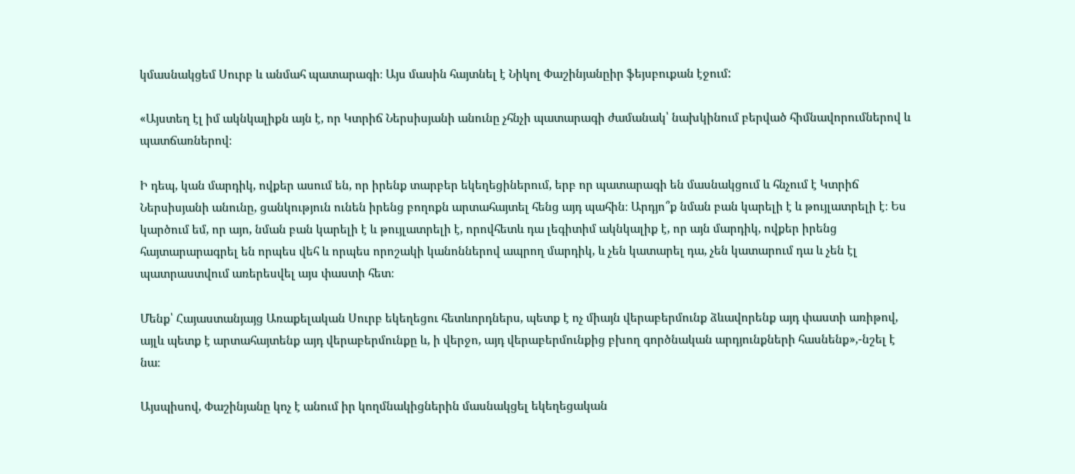կմասնակցեմ Սուրբ և անմահ պատարագի։ Այս մասին հայտնել է Նիկոլ Փաշինյանըիր ֆեյսբուքան էջում:

«Այստեղ էլ իմ ակնկալիքն այն է, որ Կտրիճ Ներսիսյանի անունը չհնչի պատարագի ժամանակ՝ նախկինում բերված հիմնավորումներով և պատճառներով։

Ի դեպ, կան մարդիկ, ովքեր ասում են, որ իրենք տարբեր եկեղեցիներում, երբ որ պատարագի են մասնակցում և հնչում է Կտրիճ Ներսիսյանի անունը, ցանկություն ունեն իրենց բողոքն արտահայտել հենց այդ պահին։ Արդյո՞ք նման բան կարելի է և թույլատրելի է։ Ես կարծում եմ, որ այո, նման բան կարելի է և թույլատրելի է, որովհետև դա լեգիտիմ ակնկալիք է, որ այն մարդիկ, ովքեր իրենց հայտարարագրել են որպես վեհ և որպես որոշակի կանոններով ապրող մարդիկ, և չեն կատարել դա, չեն կատարում դա և չեն էլ պատրաստվում առերեսվել այս փաստի հետ։

Մենք՝ Հայաստանյայց Առաքելական Սուրբ եկեղեցու հետևորդներս, պետք է ոչ միայն վերաբերմունք ձևավորենք այդ փաստի առիթով, այլև պետք է արտահայտենք այդ վերաբերմունքը և, ի վերջո, այդ վերաբերմունքից բխող գործնական արդյունքների հասնենք»,-նշել է նա։

Այսպիսով, Փաշինյանը կոչ է անում իր կողմնակիցներին մասնակցել եկեղեցական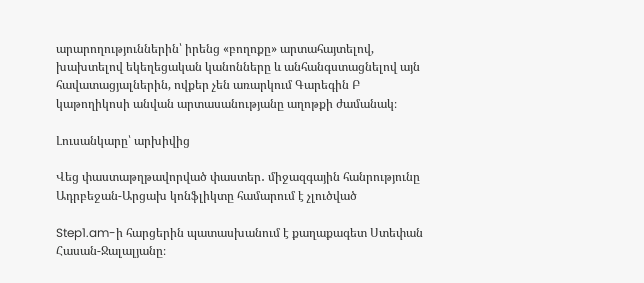արարողություններին՝ իրենց «բողոքը» արտահայտելով, խախտելով եկեղեցական կանոնները և անհանգստացնելով այն հավատացյալներին, ովքեր չեն առարկում Գարեգին Բ կաթողիկոսի անվան արտասանությանը աղոթքի ժամանակ։

Լուսանկարը՝ արխիվից

Վեց փաստաթղթավորված փաստեր․ միջազգային հանրությունը Ադրբեջան-Արցախ կոնֆլիկտը համարում է չլուծված

Step1.am-ի հարցերին պատասխանում է քաղաքագետ Ստեփան Հասան-Ջալալյանը։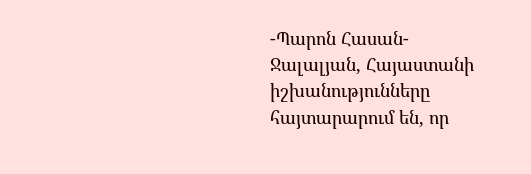-Պարոն Հասան-Ջալալյան, Հայաստանի իշխանությունները հայտարարում են, որ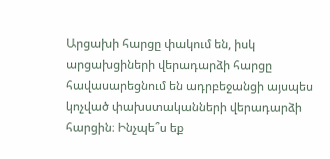Արցախի հարցը փակում են, իսկ արցախցիների վերադարձի հարցը հավասարեցնում են ադրբեջանցի այսպես կոչված փախստականների վերադարձի հարցին։ Ինչպե՞ս եք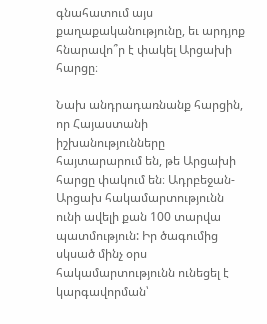գնահատում այս քաղաքականությունը, եւ արդյոք հնարավո՞ր է փակել Արցախի հարցը։

Նախ անդրադառնանք հարցին, որ Հայաստանի իշխանությունները հայտարարում են, թե Արցախի հարցը փակում են։ Ադրբեջան-Արցախ հակամարտությունն ունի ավելի քան 100 տարվա պատմություն: Իր ծագումից սկսած մինչ օրս հակամարտությունն ունեցել է կարգավորման՝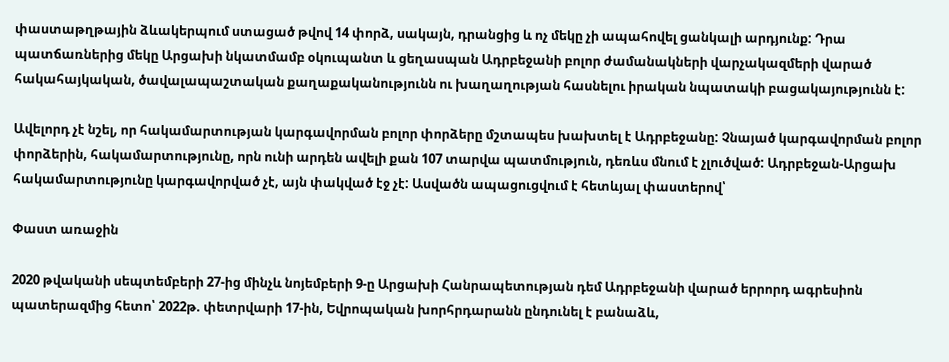փաստաթղթային ձևակերպում ստացած թվով 14 փորձ, սակայն, դրանցից և ոչ մեկը չի ապահովել ցանկալի արդյունք: Դրա պատճառներից մեկը Արցախի նկատմամբ օկուպանտ և ցեղասպան Ադրբեջանի բոլոր ժամանակների վարչակազմերի վարած հակահայկական, ծավալապաշտական քաղաքականությունն ու խաղաղության հասնելու իրական նպատակի բացակայությունն է:

Ավելորդ չէ նշել, որ հակամարտության կարգավորման բոլոր փորձերը մշտապես խախտել է Ադրբեջանը: Չնայած կարգավորման բոլոր փորձերին, հակամարտությունը, որն ունի արդեն ավելի քան 107 տարվա պատմություն, դեռևս մնում է չլուծված: Ադրբեջան-Արցախ հակամարտությունը կարգավորված չէ, այն փակված էջ չէ: Ասվածն ապացուցվում է հետևյալ փաստերով՝

Փաստ առաջին

2020 թվականի սեպտեմբերի 27-ից մինչև նոյեմբերի 9-ը Արցախի Հանրապետության դեմ Ադրբեջանի վարած երրորդ ագրեսիոն պատերազմից հետո՝ 2022թ. փետրվարի 17-ին, Եվրոպական խորհրդարանն ընդունել է բանաձև,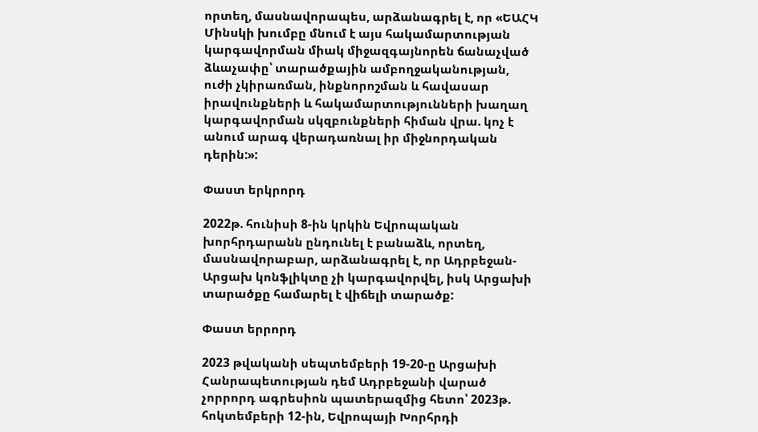որտեղ, մասնավորապես, արձանագրել է, որ «ԵԱՀԿ Մինսկի խումբը մնում է այս հակամարտության կարգավորման միակ միջազգայնորեն ճանաչված ձևաչափը՝ տարածքային ամբողջականության, ուժի չկիրառման, ինքնորոշման և հավասար իրավունքների և հակամարտությունների խաղաղ կարգավորման սկզբունքների հիման վրա. կոչ է անում արագ վերադառնալ իր միջնորդական դերին:»:

Փաստ երկրորդ

2022թ. հունիսի 8-ին կրկին Եվրոպական խորհրդարանն ընդունել է բանաձև, որտեղ, մասնավորաբար, արձանագրել է, որ Ադրբեջան-Արցախ կոնֆլիկտը չի կարգավորվել, իսկ Արցախի տարածքը համարել է վիճելի տարածք:

Փաստ երրորդ

2023 թվականի սեպտեմբերի 19-20-ը Արցախի Հանրապետության դեմ Ադրբեջանի վարած չորրորդ ագրեսիոն պատերազմից հետո՝ 2023թ. հոկտեմբերի 12-ին, Եվրոպայի Խորհրդի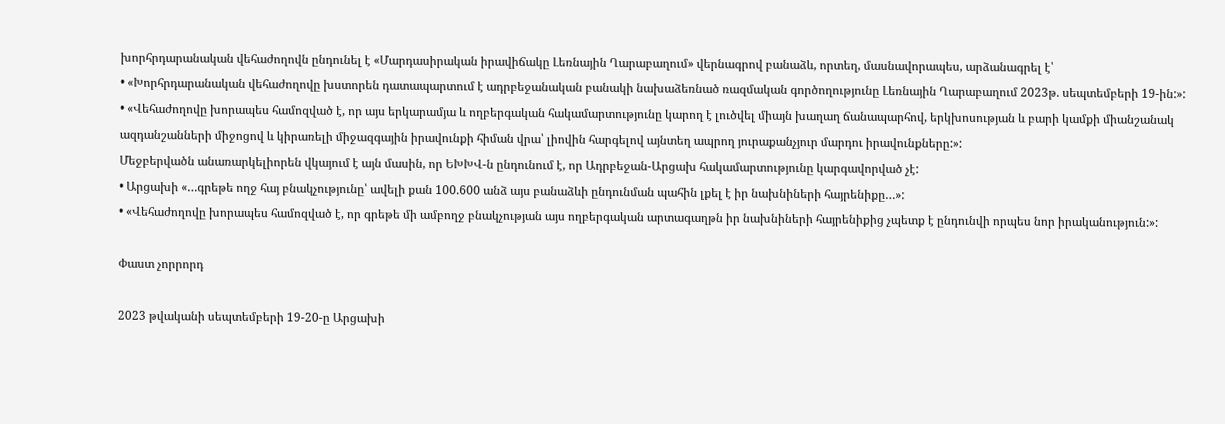խորհրդարանական վեհաժողովն ընդունել է «Մարդասիրական իրավիճակը Լեռնային Ղարաբաղում» վերնագրով բանաձև, որտեղ, մասնավորապես, արձանագրել է՝
• «Խորհրդարանական վեհաժողովը խստորեն դատապարտում է ադրբեջանական բանակի նախաձեռնած ռազմական գործողությունը Լեռնային Ղարաբաղում 2023թ. սեպտեմբերի 19-ին:»:
• «Վեհաժողովը խորապես համոզված է, որ այս երկարամյա և ողբերգական հակամարտությունը կարող է լուծվել միայն խաղաղ ճանապարհով, երկխոսության և բարի կամքի միանշանակ ազդանշանների միջոցով և կիրառելի միջազգային իրավունքի հիման վրա՝ լիովին հարգելով այնտեղ ապրող յուրաքանչյուր մարդու իրավունքները:»:
Մեջբերվածն անառարկելիորեն վկայում է այն մասին, որ ԵԽԽՎ-ն ընդունում է, որ Ադրբեջան-Արցախ հակամարտությունը կարգավորված չէ:
• Արցախի «…գրեթե ողջ հայ բնակչությունը՝ ավելի քան 100.600 անձ այս բանաձևի ընդունման պահին լքել է իր նախնիների հայրենիքը…»:
• «Վեհաժողովը խորապես համոզված է, որ գրեթե մի ամբողջ բնակչության այս ողբերգական արտագաղթն իր նախնիների հայրենիքից չպետք է ընդունվի որպես նոր իրականություն:»:

Փաստ չորրորդ

2023 թվականի սեպտեմբերի 19-20-ը Արցախի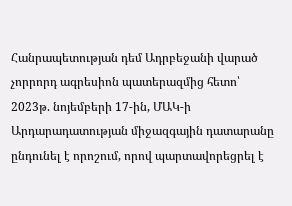Հանրապետության դեմ Ադրբեջանի վարած չորրորդ ագրեսիոն պատերազմից հետո՝ 2023թ. նոյեմբերի 17-ին, ՄԱԿ-ի Արդարադատության միջազգային դատարանը ընդունել է որոշում, որով պարտավորեցրել է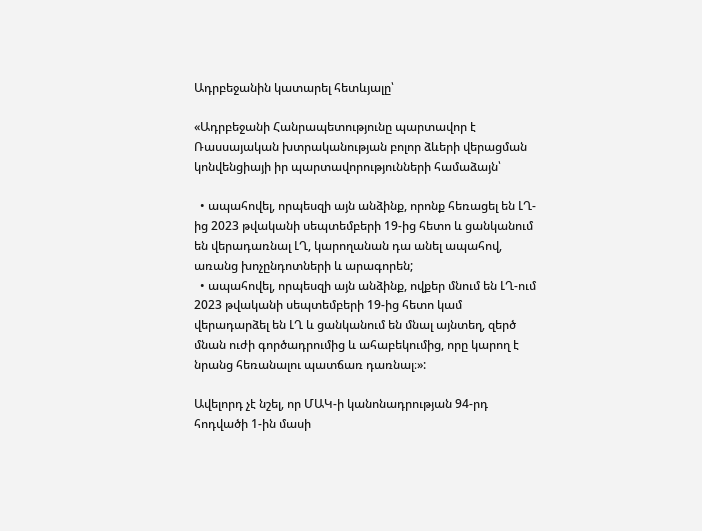Ադրբեջանին կատարել հետևյալը՝

«Ադրբեջանի Հանրապետությունը պարտավոր է Ռասսայական խտրականության բոլոր ձևերի վերացման կոնվենցիայի իր պարտավորությունների համաձայն՝

  • ապահովել, որպեսզի այն անձինք, որոնք հեռացել են ԼՂ-ից 2023 թվականի սեպտեմբերի 19-ից հետո և ցանկանում են վերադառնալ ԼՂ, կարողանան դա անել ապահով, առանց խոչընդոտների և արագորեն;
  • ապահովել, որպեսզի այն անձինք, ովքեր մնում են ԼՂ-ում 2023 թվականի սեպտեմբերի 19-ից հետո կամ վերադարձել են ԼՂ և ցանկանում են մնալ այնտեղ, զերծ մնան ուժի գործադրումից և ահաբեկումից, որը կարող է նրանց հեռանալու պատճառ դառնալ։»:

Ավելորդ չէ նշել, որ ՄԱԿ-ի կանոնադրության 94-րդ հոդվածի 1-ին մասի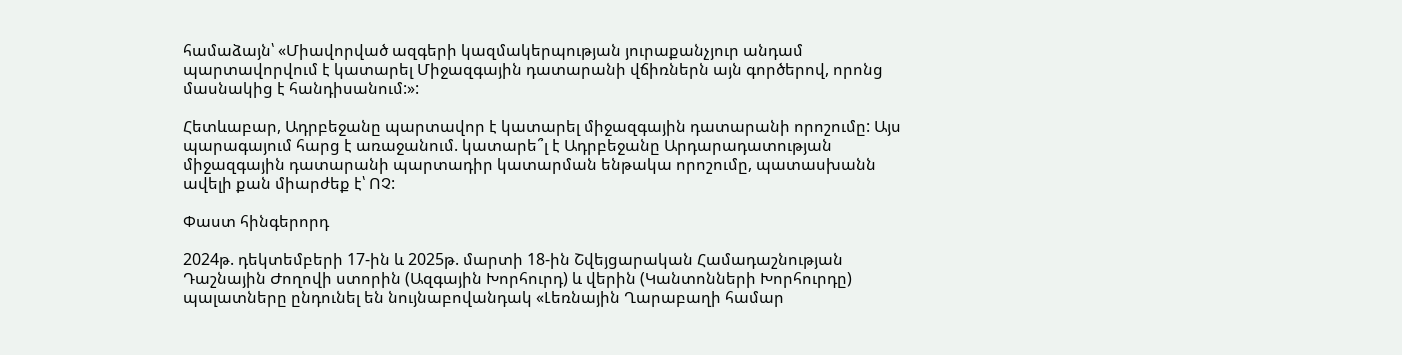համաձայն՝ «Միավորված ազգերի կազմակերպության յուրաքանչյուր անդամ պարտավորվում է կատարել Միջազգային դատարանի վճիռներն այն գործերով, որոնց մասնակից է հանդիսանում:»:

Հետևաբար, Ադրբեջանը պարտավոր է կատարել միջազգային դատարանի որոշումը: Այս պարագայում հարց է առաջանում. կատարե՞լ է Ադրբեջանը Արդարադատության միջազգային դատարանի պարտադիր կատարման ենթակա որոշումը, պատասխանն ավելի քան միարժեք է՝ ՈՉ:

Փաստ հինգերորդ

2024թ. դեկտեմբերի 17-ին և 2025թ. մարտի 18-ին Շվեյցարական Համադաշնության Դաշնային Ժողովի ստորին (Ազգային Խորհուրդ) և վերին (Կանտոնների Խորհուրդը) պալատները ընդունել են նույնաբովանդակ «Լեռնային Ղարաբաղի համար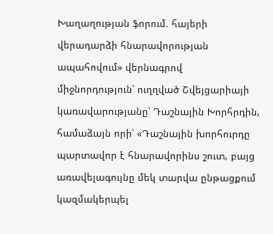Խաղաղության ֆորում. հայերի վերադարձի հնարավորության ապահովում» վերնագրով միջնորդություն՝ ուղղված Շվեյցարիայի կառավարությանը՝ Դաշնային Խորհրդին, համաձայն որի՝ «Դաշնային խորհուրդը պարտավոր է հնարավորինս շուտ, բայց առավելագույնը մեկ տարվա ընթացքում կազմակերպել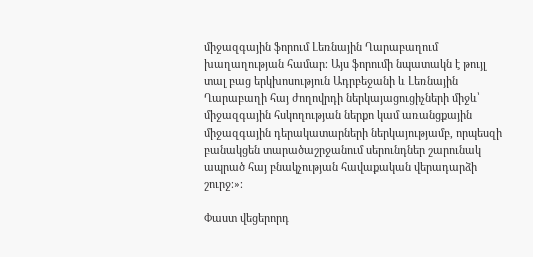միջազգային ֆորում Լեռնային Ղարաբաղում խաղաղության համար։ Այս ֆորումի նպատակն է թույլ տալ բաց երկխոսություն Ադրբեջանի և Լեռնային Ղարաբաղի հայ ժողովրդի ներկայացուցիչների միջև՝ միջազգային հսկողության ներքո կամ առանցքային միջազգային դերակատարների ներկայությամբ, որպեսզի բանակցեն տարածաշրջանում սերունդներ շարունակ ապրած հայ բնակչության հավաքական վերադարձի շուրջ։»։

Փաստ վեցերորդ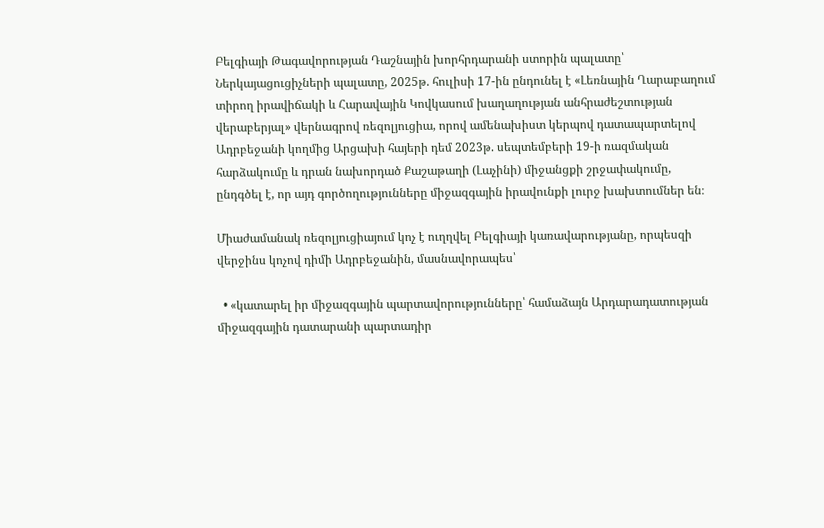Բելգիայի Թագավորության Դաշնային խորհրդարանի ստորին պալատը՝ Ներկայացուցիչների պալատը, 2025թ. հուլիսի 17-ին ընդունել է «Լեռնային Ղարաբաղում տիրող իրավիճակի և Հարավային Կովկասում խաղաղության անհրաժեշտության վերաբերյալ» վերնագրով ռեզոլյուցիա, որով ամենախիստ կերպով դատապարտելով Ադրբեջանի կողմից Արցախի հայերի դեմ 2023թ. սեպտեմբերի 19-ի ռազմական հարձակումը և դրան նախորդած Քաշաթաղի (Լաչինի) միջանցքի շրջափակումը, ընդգծել է, որ այդ գործողությունները միջազգային իրավունքի լուրջ խախտումներ են։

Միաժամանակ ռեզոլյուցիայում կոչ է ուղղվել Բելգիայի կառավարությանը, որպեսզի վերջինս կոչով դիմի Ադրբեջանին, մասնավորապես՝

  • «կատարել իր միջազգային պարտավորությունները՝ համաձայն Արդարադատության միջազգային դատարանի պարտադիր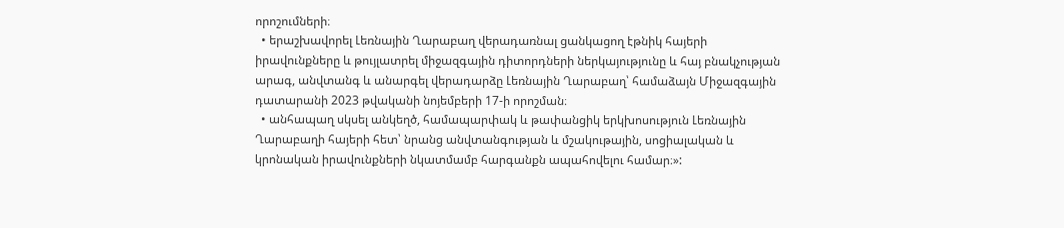որոշումների։
  • երաշխավորել Լեռնային Ղարաբաղ վերադառնալ ցանկացող էթնիկ հայերի իրավունքները և թույլատրել միջազգային դիտորդների ներկայությունը և հայ բնակչության արագ, անվտանգ և անարգել վերադարձը Լեռնային Ղարաբաղ՝ համաձայն Միջազգային դատարանի 2023 թվականի նոյեմբերի 17-ի որոշման։
  • անհապաղ սկսել անկեղծ, համապարփակ և թափանցիկ երկխոսություն Լեռնային Ղարաբաղի հայերի հետ՝ նրանց անվտանգության և մշակութային, սոցիալական և կրոնական իրավունքների նկատմամբ հարգանքն ապահովելու համար։»: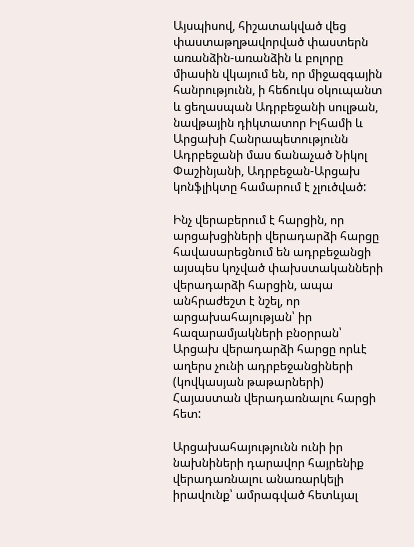Այսպիսով, հիշատակված վեց փաստաթղթավորված փաստերն առանձին-առանձին և բոլորը միասին վկայում են, որ միջազգային հանրությունն, ի հեճուկս օկուպանտ և ցեղասպան Ադրբեջանի սուլթան, նավթային դիկտատոր Իլհամի և Արցախի Հանրապետությունն Ադրբեջանի մաս ճանաչած Նիկոլ Փաշինյանի, Ադրբեջան-Արցախ կոնֆլիկտը համարում է չլուծված:

Ինչ վերաբերում է հարցին, որ արցախցիների վերադարձի հարցը հավասարեցնում են ադրբեջանցի այսպես կոչված փախստականների վերադարձի հարցին, ապա անհրաժեշտ է նշել, որ արցախահայության՝ իր հազարամյակների բնօրրան՝ Արցախ վերադարձի հարցը որևէ աղերս չունի ադրբեջանցիների (կովկասյան թաթարների) Հայաստան վերադառնալու հարցի հետ:

Արցախահայությունն ունի իր նախնիների դարավոր հայրենիք վերադառնալու անառարկելի իրավունք՝ ամրագված հետևյալ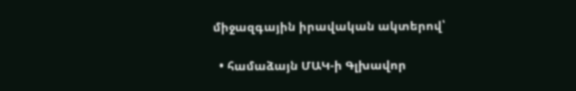միջազգային իրավական ակտերով՝

  • համաձայն ՄԱԿ-ի Գլխավոր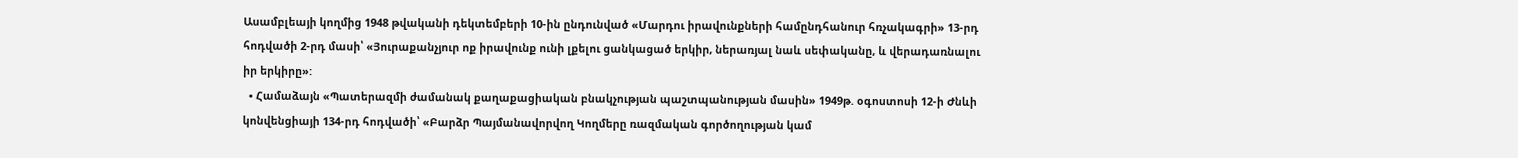Ասամբլեայի կողմից 1948 թվականի դեկտեմբերի 10-ին ընդունված «Մարդու իրավունքների համընդհանուր հռչակագրի» 13-րդ հոդվածի 2-րդ մասի՝ «Յուրաքանչյուր ոք իրավունք ունի լքելու ցանկացած երկիր, ներառյալ նաև սեփականը, և վերադառնալու իր երկիրը»:
  • Համաձայն «Պատերազմի ժամանակ քաղաքացիական բնակչության պաշտպանության մասին» 1949թ. օգոստոսի 12-ի Ժնևի կոնվենցիայի 134-րդ հոդվածի՝ «Բարձր Պայմանավորվող Կողմերը ռազմական գործողության կամ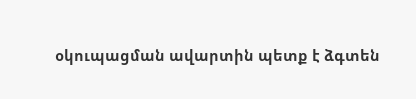օկուպացման ավարտին պետք է ձգտեն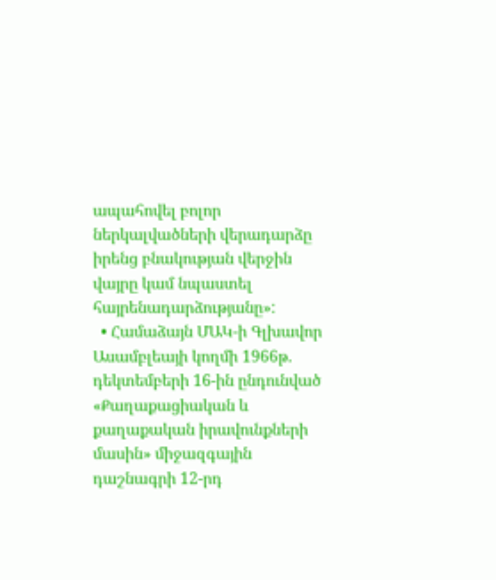ապահովել բոլոր ներկալվածների վերադարձը իրենց բնակության վերջին վայրը կամ նպաստել հայրենադարձությանը»:
  • Համաձայն ՄԱԿ-ի Գլխավոր Ասամբլեայի կողմի 1966թ. դեկտեմբերի 16-ին ընդունված «Քաղաքացիական և քաղաքական իրավունքների մասին» միջազգային դաշնագրի 12-րդ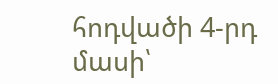հոդվածի 4-րդ մասի՝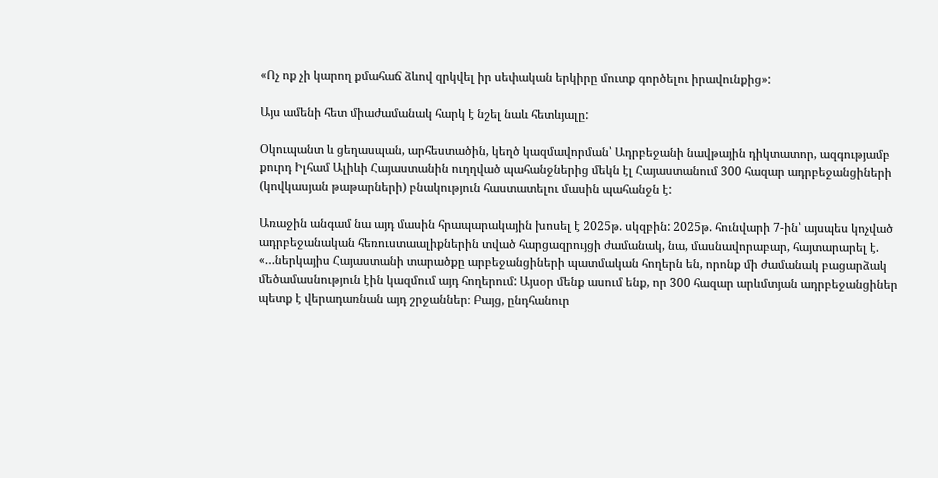«Ոչ ոք չի կարող քմահաճ ձևով զրկվել իր սեփական երկիրը մուտք գործելու իրավունքից»:

Այս ամենի հետ միաժամանակ հարկ է նշել նաև հետևյալը:

Օկուպանտ և ցեղասպան, արհեստածին, կեղծ կազմավորման՝ Ադրբեջանի նավթային դիկտատոր, ազգությամբ քուրդ Իլհամ Ալիևի Հայաստանին ուղղված պահանջներից մեկն էլ Հայաստանում 300 հազար ադրբեջանցիների (կովկասյան թաթարների) բնակություն հաստատելու մասին պահանջն է:

Առաջին անգամ նա այդ մասին հրապարակային խոսել է 2025թ. սկզբին: 2025թ. հունվարի 7-ին՝ այսպես կոչված ադրբեջանական հեռուստաալիքներին տված հարցազրույցի ժամանակ, նա, մասնավորաբար, հայտարարել է. «…ներկայիս Հայաստանի տարածքը արբեջանցիների պատմական հողերն են, որոնք մի ժամանակ բացարձակ մեծամասնություն էին կազմում այդ հողերում: Այսօր մենք ասում ենք, որ 300 հազար արևմտյան ադրբեջանցիներ պետք է վերադառնան այդ շրջաններ։ Բայց, ընդհանուր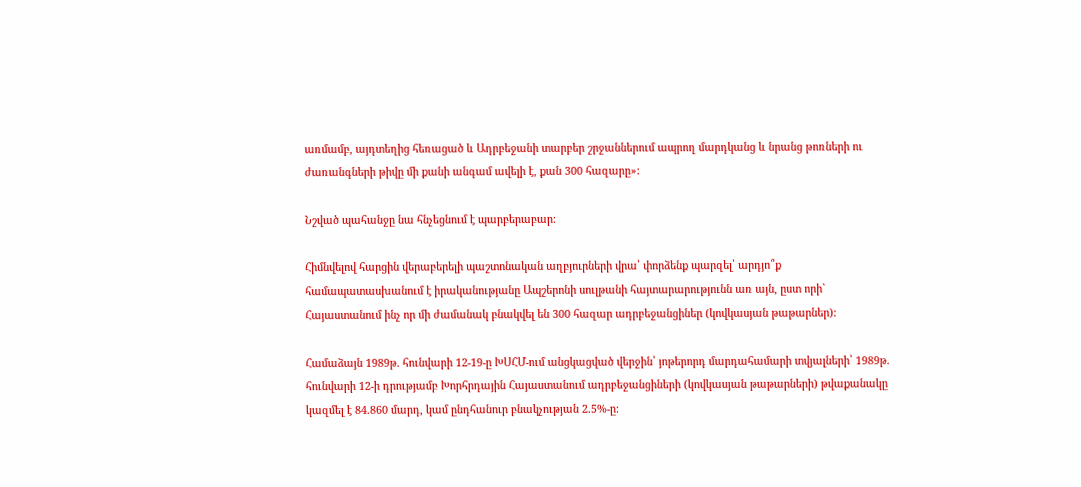առմամբ, այդտեղից հեռացած և Ադրբեջանի տարբեր շրջաններում ապրող մարդկանց և նրանց թոռների ու ժառանգների թիվը մի քանի անգամ ավելի է, քան 300 հազարը»:

Նշված պահանջը նա հնչեցնում է պարբերաբար:

Հիմնվելով հարցին վերաբերելի պաշտոնական աղբյուրների վրա՝ փորձենք պարզել՝ արդյո՞ք համապատասխանում է իրականությանը Ապշերոնի սուլթանի հայտարարությունն առ այն, ըստ որի` Հայաստանում ինչ որ մի ժամանակ բնակվել են 300 հազար ադրբեջանցիներ (կովկասյան թաթարներ):

Համաձայն 1989թ. հունվարի 12-19-ը ԽՍՀՄ-ում անցկացված վերջին՝ յոթերորդ մարդահամարի տվյալների՝ 1989թ. հունվարի 12-ի դրությամբ Խորհրդային Հայաստանում ադրբեջանցիների (կովկասյան թաթարների) թվաքանակը կազմել է 84.860 մարդ, կամ ընդհանուր բնակչության 2.5%-ը: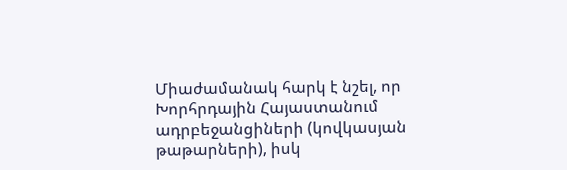Միաժամանակ հարկ է նշել, որ Խորհրդային Հայաստանում ադրբեջանցիների (կովկասյան թաթարների), իսկ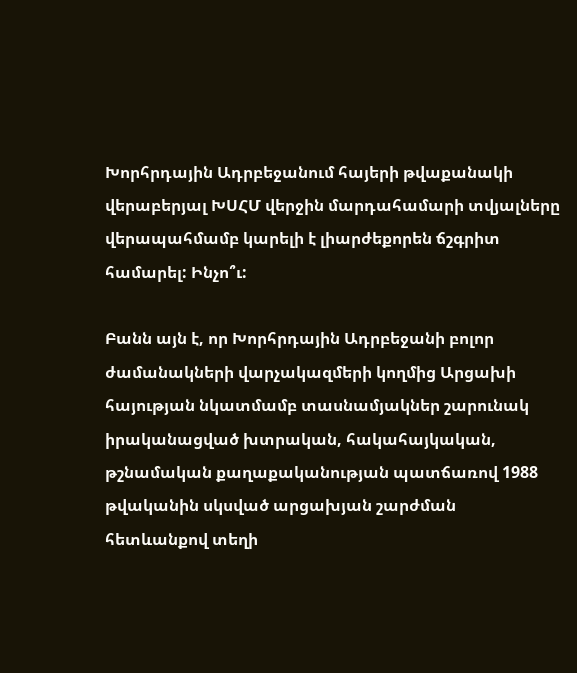Խորհրդային Ադրբեջանում հայերի թվաքանակի վերաբերյալ ԽՍՀՄ վերջին մարդահամարի տվյալները վերապահմամբ կարելի է լիարժեքորեն ճշգրիտ համարել: Ինչո՞ւ:

Բանն այն է, որ Խորհրդային Ադրբեջանի բոլոր ժամանակների վարչակազմերի կողմից Արցախի հայության նկատմամբ տասնամյակներ շարունակ իրականացված խտրական, հակահայկական, թշնամական քաղաքականության պատճառով 1988 թվականին սկսված արցախյան շարժման հետևանքով տեղի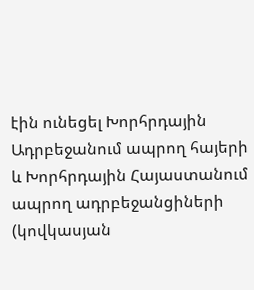էին ունեցել Խորհրդային Ադրբեջանում ապրող հայերի և Խորհրդային Հայաստանում ապրող ադրբեջանցիների (կովկասյան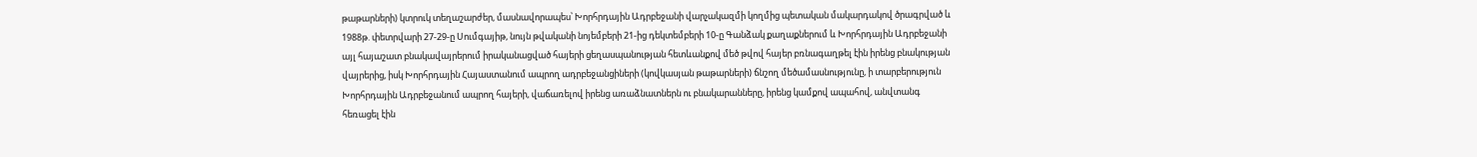թաթարների) կտրուկ տեղաշարժեր, մասնավորապես՝ Խորհրդային Ադրբեջանի վարչակազմի կողմից պետական մակարդակով ծրագրված և 1988թ. փետրվարի 27-29-ը Սումգայիթ, նույն թվականի նոյեմբերի 21-ից դեկտեմբերի 10-ը Գանձակ քաղաքներում և Խորհրդային Ադրբեջանի այլ հայաշատ բնակավայրերում իրականացված հայերի ցեղասպանության հետևանքով մեծ թվով հայեր բռնագաղթել էին իրենց բնակության վայրերից, իսկ Խորհրդային Հայաստանում ապրող ադրբեջանցիների (կովկասյան թաթարների) ճնշող մեծամասնությունը, ի տարբերություն Խորհրդային Ադրբեջանում ապրող հայերի, վաճառելով իրենց առաձնատներն ու բնակարանները, իրենց կամքով ապահով, անվտանգ հեռացել էին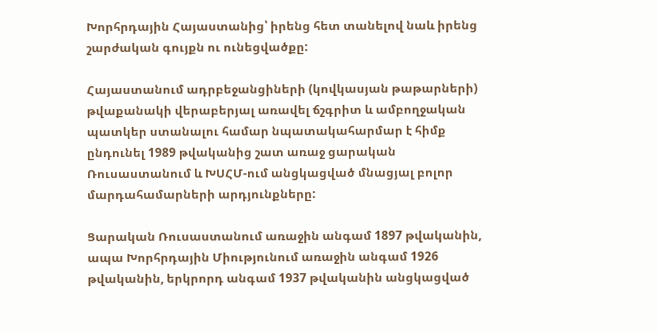Խորհրդային Հայաստանից՝ իրենց հետ տանելով նաև իրենց շարժական գույքն ու ունեցվածքը:

Հայաստանում ադրբեջանցիների (կովկասյան թաթարների) թվաքանակի վերաբերյալ առավել ճշգրիտ և ամբողջական պատկեր ստանալու համար նպատակահարմար է հիմք ընդունել 1989 թվականից շատ առաջ ցարական Ռուսաստանում և ԽՍՀՄ-ում անցկացված մնացյալ բոլոր մարդահամարների արդյունքները:

Ցարական Ռուսաստանում առաջին անգամ 1897 թվականին, ապա Խորհրդային Միությունում առաջին անգամ 1926 թվականին, երկրորդ անգամ 1937 թվականին անցկացված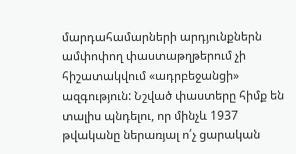մարդահամարների արդյունքներն ամփոփող փաստաթղթերում չի հիշատակվում «ադրբեջանցի» ազգություն: Նշված փաստերը հիմք են տալիս պնդելու, որ մինչև 1937 թվականը ներառյալ ո՛չ ցարական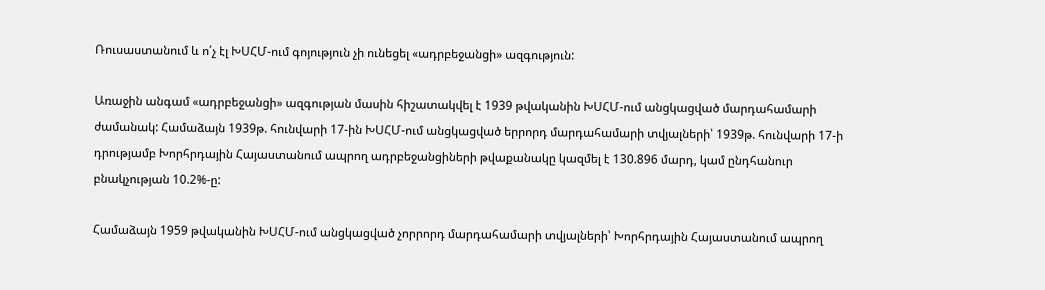Ռուսաստանում և ո՛չ էլ ԽՍՀՄ-ում գոյություն չի ունեցել «ադրբեջանցի» ազգություն:

Առաջին անգամ «ադրբեջանցի» ազգության մասին հիշատակվել է 1939 թվականին ԽՍՀՄ-ում անցկացված մարդահամարի ժամանակ: Համաձայն 1939թ. հունվարի 17-ին ԽՍՀՄ-ում անցկացված երրորդ մարդահամարի տվյալների՝ 1939թ. հունվարի 17-ի դրությամբ Խորհրդային Հայաստանում ապրող ադրբեջանցիների թվաքանակը կազմել է 130.896 մարդ, կամ ընդհանուր բնակչության 10.2%-ը:

Համաձայն 1959 թվականին ԽՍՀՄ-ում անցկացված չորրորդ մարդահամարի տվյալների՝ Խորհրդային Հայաստանում ապրող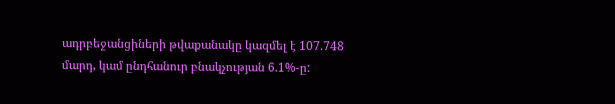ադրբեջանցիների թվաքանակը կազմել է 107.748 մարդ, կամ ընդհանուր բնակչության 6.1%-ը: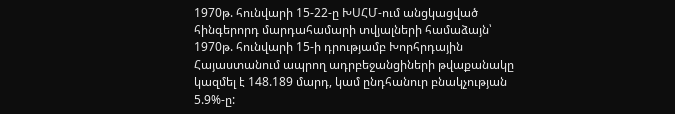1970թ. հունվարի 15-22-ը ԽՍՀՄ-ում անցկացված հինգերորդ մարդահամարի տվյալների համաձայն՝ 1970թ. հունվարի 15-ի դրությամբ Խորհրդային Հայաստանում ապրող ադրբեջանցիների թվաքանակը կազմել է 148.189 մարդ, կամ ընդհանուր բնակչության 5.9%-ը: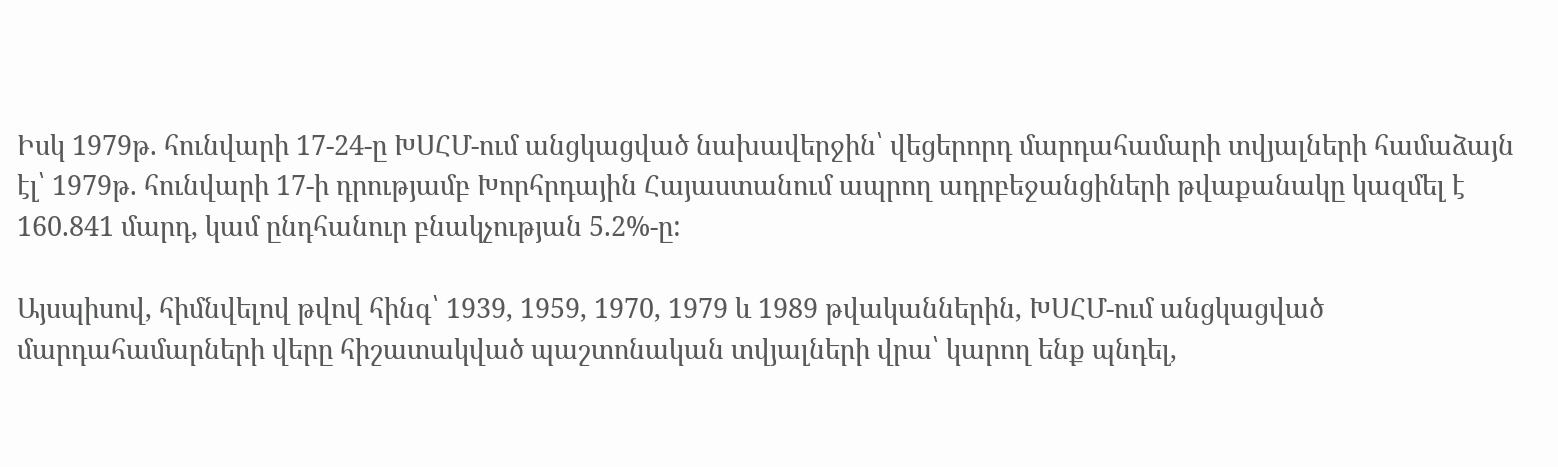Իսկ 1979թ. հունվարի 17-24-ը ԽՍՀՄ-ում անցկացված նախավերջին՝ վեցերորդ մարդահամարի տվյալների համաձայն էլ՝ 1979թ. հունվարի 17-ի դրությամբ Խորհրդային Հայաստանում ապրող ադրբեջանցիների թվաքանակը կազմել է 160.841 մարդ, կամ ընդհանուր բնակչության 5.2%-ը:

Այսպիսով, հիմնվելով թվով հինգ՝ 1939, 1959, 1970, 1979 և 1989 թվականներին, ԽՍՀՄ-ում անցկացված մարդահամարների վերը հիշատակված պաշտոնական տվյալների վրա՝ կարող ենք պնդել,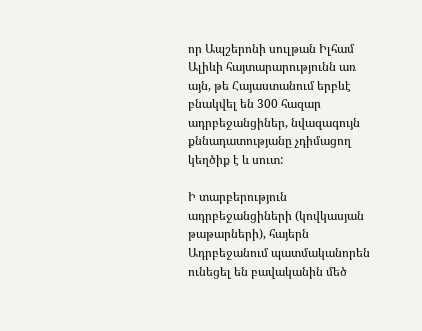որ Ապշերոնի սուլթան Իլհամ Ալիևի հայտարարությունն առ այն, թե Հայաստանում երբևէ բնակվել են 300 հազար ադրբեջանցիներ, նվազագույն քննադատությանը չդիմացող կեղծիք է և սուտ:

Ի տարբերություն ադրբեջանցիների (կովկասյան թաթարների), հայերն Ադրբեջանում պատմականորեն ունեցել են բավականին մեծ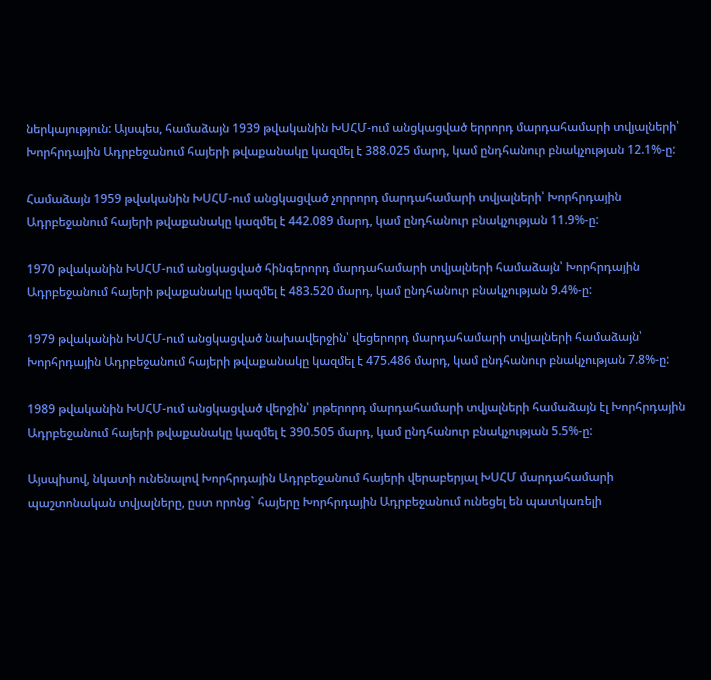ներկայություն: Այսպես, համաձայն 1939 թվականին ԽՍՀՄ-ում անցկացված երրորդ մարդահամարի տվյալների՝ Խորհրդային Ադրբեջանում հայերի թվաքանակը կազմել է 388.025 մարդ, կամ ընդհանուր բնակչության 12.1%-ը:

Համաձայն 1959 թվականին ԽՍՀՄ-ում անցկացված չորրորդ մարդահամարի տվյալների՝ Խորհրդային Ադրբեջանում հայերի թվաքանակը կազմել է 442.089 մարդ, կամ ընդհանուր բնակչության 11.9%-ը:

1970 թվականին ԽՍՀՄ-ում անցկացված հինգերորդ մարդահամարի տվյալների համաձայն՝ Խորհրդային Ադրբեջանում հայերի թվաքանակը կազմել է 483.520 մարդ, կամ ընդհանուր բնակչության 9.4%-ը:

1979 թվականին ԽՍՀՄ-ում անցկացված նախավերջին՝ վեցերորդ մարդահամարի տվյալների համաձայն՝ Խորհրդային Ադրբեջանում հայերի թվաքանակը կազմել է 475.486 մարդ, կամ ընդհանուր բնակչության 7.8%-ը:

1989 թվականին ԽՍՀՄ-ում անցկացված վերջին՝ յոթերորդ մարդահամարի տվյալների համաձայն էլ Խորհրդային Ադրբեջանում հայերի թվաքանակը կազմել է 390.505 մարդ, կամ ընդհանուր բնակչության 5.5%-ը:

Այսպիսով, նկատի ունենալով Խորհրդային Ադրբեջանում հայերի վերաբերյալ ԽՍՀՄ մարդահամարի պաշտոնական տվյալները, ըստ որոնց` հայերը Խորհրդային Ադրբեջանում ունեցել են պատկառելի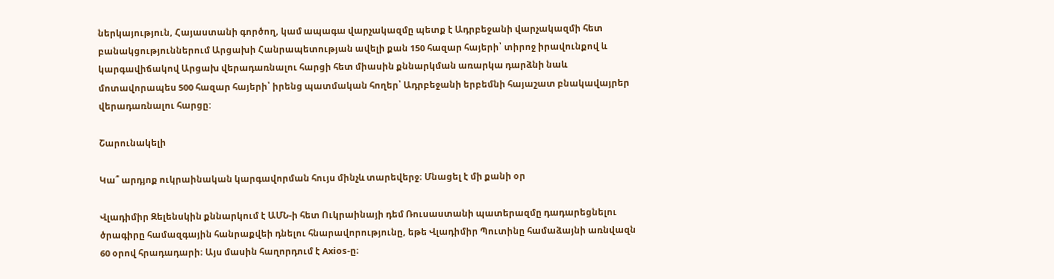ներկայություն, Հայաստանի գործող, կամ ապագա վարչակազմը պետք է Ադրբեջանի վարչակազմի հետ բանակցություններում Արցախի Հանրապետության ավելի քան 150 հազար հայերի՝ տիրոջ իրավունքով և կարգավիճակով Արցախ վերադառնալու հարցի հետ միասին քննարկման առարկա դարձնի նաև մոտավորապես 500 հազար հայերի՝ իրենց պատմական հողեր՝ Ադրբեջանի երբեմնի հայաշատ բնակավայրեր վերադառնալու հարցը:

Շարունակելի

Կա՞ արդյոք ուկրաինական կարգավորման հույս մինչև տարեվերջ։ Մնացել է մի քանի օր

Վլադիմիր Զելենսկին քննարկում է ԱՄՆ-ի հետ Ուկրաինայի դեմ Ռուսաստանի պատերազմը դադարեցնելու ծրագիրը համազգային հանրաքվեի դնելու հնարավորությունը, եթե Վլադիմիր Պուտինը համաձայնի առնվազն 60 օրով հրադադարի։ Այս մասին հաղորդում է Axios-ը։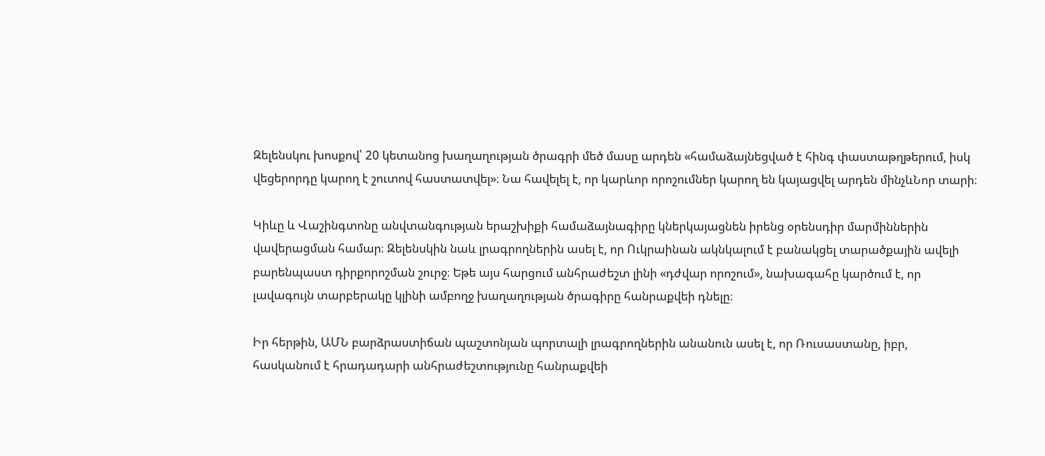Զելենսկու խոսքով՝ 20 կետանոց խաղաղության ծրագրի մեծ մասը արդեն «համաձայնեցված է հինգ փաստաթղթերում, իսկ վեցերորդը կարող է շուտով հաստատվել»։ Նա հավելել է, որ կարևոր որոշումներ կարող են կայացվել արդեն մինչևՆոր տարի։

Կիևը և Վաշինգտոնը անվտանգության երաշխիքի համաձայնագիրը կներկայացնեն իրենց օրենսդիր մարմիններին վավերացման համար։ Զելենսկին նաև լրագրողներին ասել է, որ Ուկրաինան ակնկալում է բանակցել տարածքային ավելի բարենպաստ դիրքորոշման շուրջ։ Եթե այս հարցում անհրաժեշտ լինի «դժվար որոշում», նախագահը կարծում է, որ լավագույն տարբերակը կլինի ամբողջ խաղաղության ծրագիրը հանրաքվեի դնելը։

Իր հերթին, ԱՄՆ բարձրաստիճան պաշտոնյան պորտալի լրագրողներին անանուն ասել է, որ Ռուսաստանը, իբր, հասկանում է հրադադարի անհրաժեշտությունը հանրաքվեի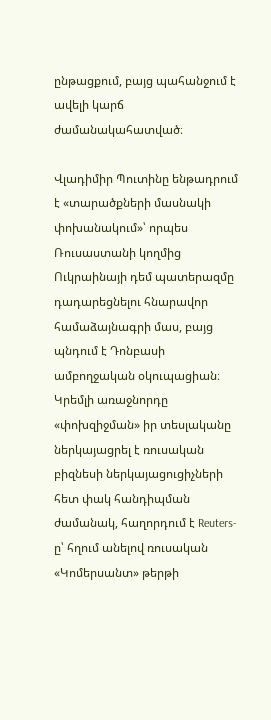ընթացքում, բայց պահանջում է ավելի կարճ ժամանակահատված։

Վլադիմիր Պուտինը ենթադրում է «տարածքների մասնակի փոխանակում»՝ որպես Ռուսաստանի կողմից Ուկրաինայի դեմ պատերազմը դադարեցնելու հնարավոր համաձայնագրի մաս, բայց պնդում է Դոնբասի ամբողջական օկուպացիան։ Կրեմլի առաջնորդը «փոխզիջման» իր տեսլականը ներկայացրել է ռուսական բիզնեսի ներկայացուցիչների հետ փակ հանդիպման ժամանակ, հաղորդում է Reuters-ը՝ հղում անելով ռուսական «Կոմերսանտ» թերթի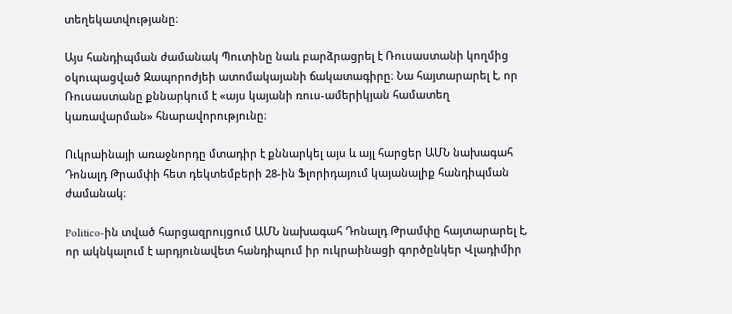տեղեկատվությանը։

Այս հանդիպման ժամանակ Պուտինը նաև բարձրացրել է Ռուսաստանի կողմից օկուպացված Զապորոժյեի ատոմակայանի ճակատագիրը։ Նա հայտարարել է, որ Ռուսաստանը քննարկում է «այս կայանի ռուս-ամերիկյան համատեղ կառավարման» հնարավորությունը։

Ուկրաինայի առաջնորդը մտադիր է քննարկել այս և այլ հարցեր ԱՄՆ նախագահ Դոնալդ Թրամփի հետ դեկտեմբերի 28-ին Ֆլորիդայում կայանալիք հանդիպման ժամանակ։

Politico-ին տված հարցազրույցում ԱՄՆ նախագահ Դոնալդ Թրամփը հայտարարել է, որ ակնկալում է արդյունավետ հանդիպում իր ուկրաինացի գործընկեր Վլադիմիր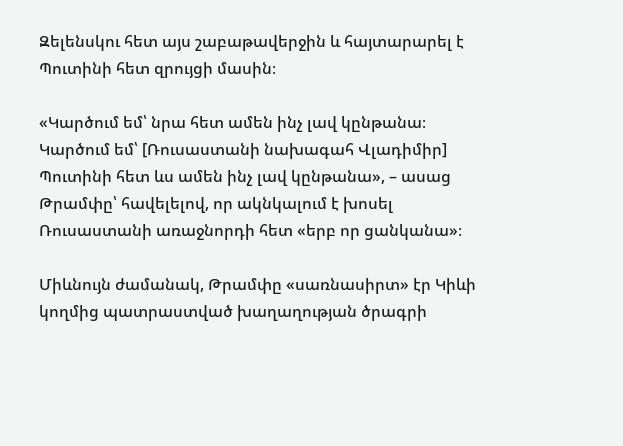Զելենսկու հետ այս շաբաթավերջին և հայտարարել է Պուտինի հետ զրույցի մասին։

«Կարծում եմ՝ նրա հետ ամեն ինչ լավ կընթանա։ Կարծում եմ՝ [Ռուսաստանի նախագահ Վլադիմիր] Պուտինի հետ ևս ամեն ինչ լավ կընթանա», – ասաց Թրամփը՝ հավելելով, որ ակնկալում է խոսել Ռուսաստանի առաջնորդի հետ «երբ որ ցանկանա»։

Միևնույն ժամանակ, Թրամփը «սառնասիրտ» էր Կիևի կողմից պատրաստված խաղաղության ծրագրի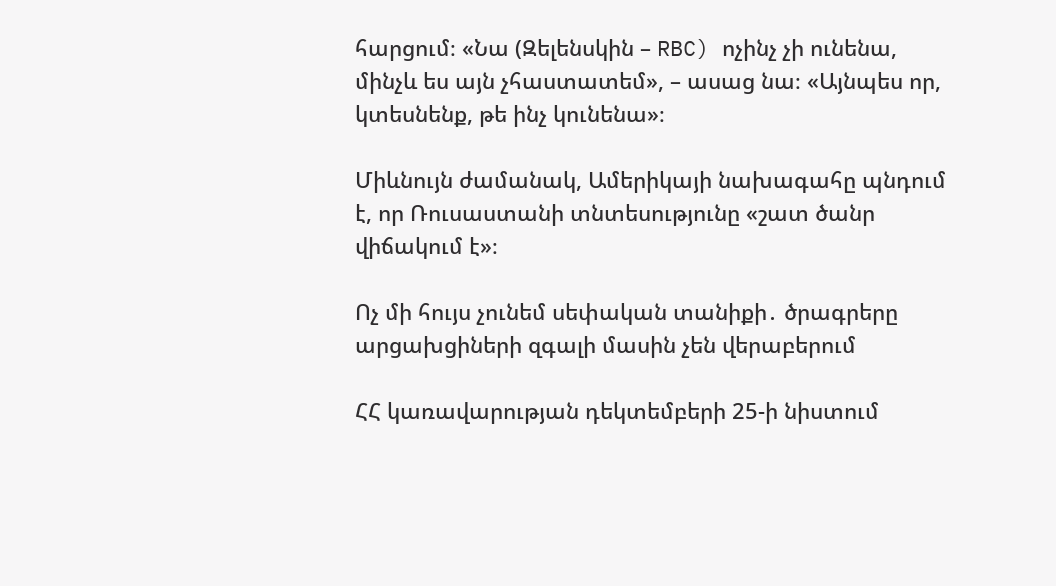հարցում։ «Նա (Զելենսկին – RBC) ոչինչ չի ունենա, մինչև ես այն չհաստատեմ», – ասաց նա։ «Այնպես որ, կտեսնենք, թե ինչ կունենա»։

Միևնույն ժամանակ, Ամերիկայի նախագահը պնդում է, որ Ռուսաստանի տնտեսությունը «շատ ծանր վիճակում է»։

Ոչ մի հույս չունեմ սեփական տանիքի․ ծրագրերը արցախցիների զգալի մասին չեն վերաբերում

ՀՀ կառավարության դեկտեմբերի 25-ի նիստում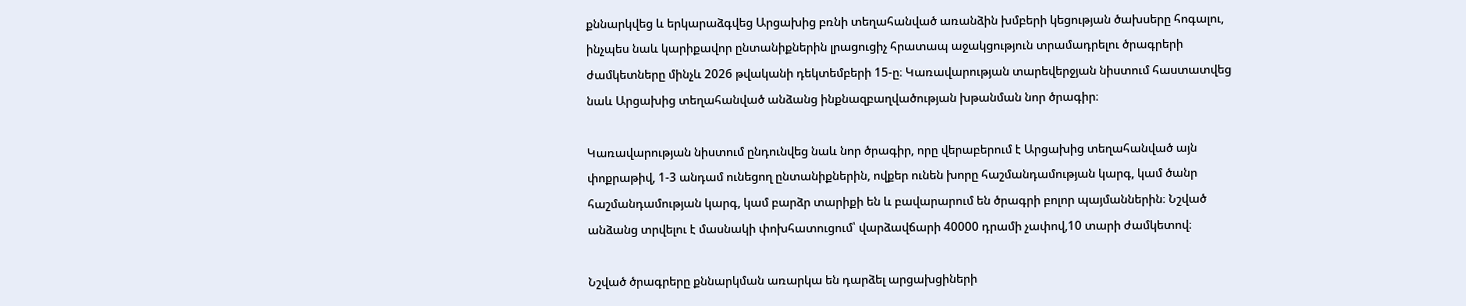քննարկվեց և երկարաձգվեց Արցախից բռնի տեղահանված առանձին խմբերի կեցության ծախսերը հոգալու, ինչպես նաև կարիքավոր ընտանիքներին լրացուցիչ հրատապ աջակցություն տրամադրելու ծրագրերի ժամկետները մինչև 2026 թվականի դեկտեմբերի 15-ը։ Կառավարության տարեվերջյան նիստում հաստատվեց նաև Արցախից տեղահանված անձանց ինքնազբաղվածության խթանման նոր ծրագիր։

Կառավարության նիստում ընդունվեց նաև նոր ծրագիր, որը վերաբերում է Արցախից տեղահանված այն փոքրաթիվ, 1-3 անդամ ունեցող ընտանիքներին, ովքեր ունեն խորը հաշմանդամության կարգ, կամ ծանր հաշմանդամության կարգ, կամ բարձր տարիքի են և բավարարում են ծրագրի բոլոր պայմաններին։ Նշված անձանց տրվելու է մասնակի փոխհատուցում՝ վարձավճարի 40000 դրամի չափով,10 տարի ժամկետով։

Նշված ծրագրերը քննարկման առարկա են դարձել արցախցիների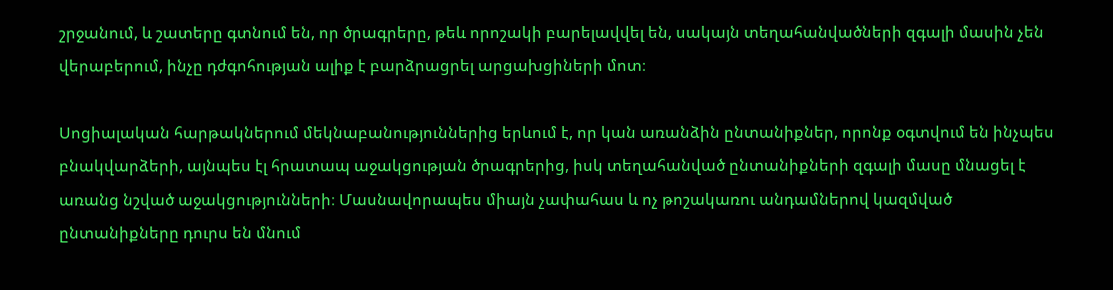շրջանում, և շատերը գտնում են, որ ծրագրերը, թեև որոշակի բարելավվել են, սակայն տեղահանվածների զգալի մասին չեն վերաբերում, ինչը դժգոհության ալիք է բարձրացրել արցախցիների մոտ։

Սոցիալական հարթակներում մեկնաբանություններից երևում է, որ կան առանձին ընտանիքներ, որոնք օգտվում են ինչպես բնակվարձերի, այնպես էլ հրատապ աջակցության ծրագրերից, իսկ տեղահանված ընտանիքների զգալի մասը մնացել է առանց նշված աջակցությունների։ Մասնավորապես միայն չափահաս և ոչ թոշակառու անդամներով կազմված ընտանիքները դուրս են մնում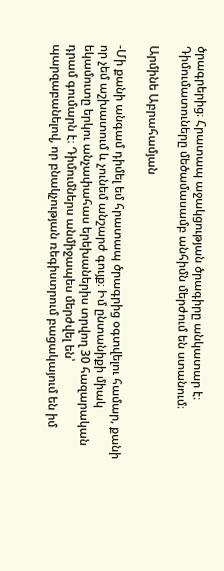ծրագրերից։ Հրատապ աջակցության ծրագիրը անկատար է։ Դիմումատուները մեծամասամբ անհիմն մերժում են ստանում։

Արմինե Աբրահամյան

-Մի քանի անգամ դիմել եմ հրատապ ծրագրից օգտվելու համար, քանի որ չեմ աշխատում և չունեմ անշարժ գույք։ Իմ ընտանիքի միակ եկամուտը երկու անչափահաս երեխաներիս տրվող 30 հազարական դրամ գումարն է։ Դիմումներս անմիջապես մերժվել են՝ պարզաբանելով, որ բնակչության ռեգիստրում բացակայում են իմ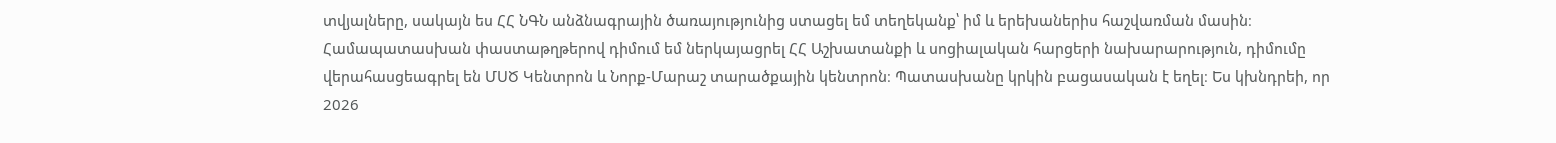տվյալները, սակայն ես ՀՀ ՆԳՆ անձնագրային ծառայությունից ստացել եմ տեղեկանք՝ իմ և երեխաներիս հաշվառման մասին։ Համապատասխան փաստաթղթերով դիմում եմ ներկայացրել ՀՀ Աշխատանքի և սոցիալական հարցերի նախարարություն, դիմումը վերահասցեագրել են ՄՍԾ Կենտրոն և Նորք-Մարաշ տարածքային կենտրոն։ Պատասխանը կրկին բացասական է եղել։ Ես կխնդրեի, որ 2026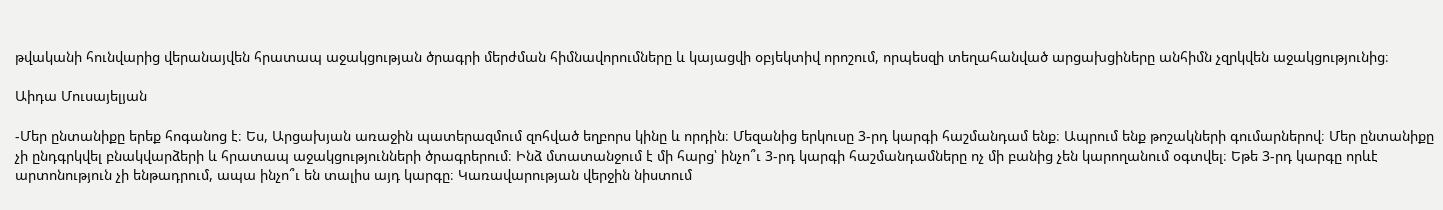թվականի հունվարից վերանայվեն հրատապ աջակցության ծրագրի մերժման հիմնավորումները և կայացվի օբյեկտիվ որոշում, որպեսզի տեղահանված արցախցիները անհիմն չզրկվեն աջակցությունից։

Աիդա Մուսայելյան

-Մեր ընտանիքը երեք հոգանոց է։ Ես, Արցախյան առաջին պատերազմում զոհված եղբորս կինը և որդին։ Մեզանից երկուսը 3-րդ կարգի հաշմանդամ ենք։ Ապրում ենք թոշակների գումարներով։ Մեր ընտանիքը չի ընդգրկվել բնակվարձերի և հրատապ աջակցությունների ծրագրերում։ Ինձ մտատանջում է մի հարց՝ ինչո՞ւ 3-րդ կարգի հաշմանդամները ոչ մի բանից չեն կարողանում օգտվել։ Եթե 3-րդ կարգը որևէ արտոնություն չի ենթադրում, ապա ինչո՞ւ են տալիս այդ կարգը։ Կառավարության վերջին նիստում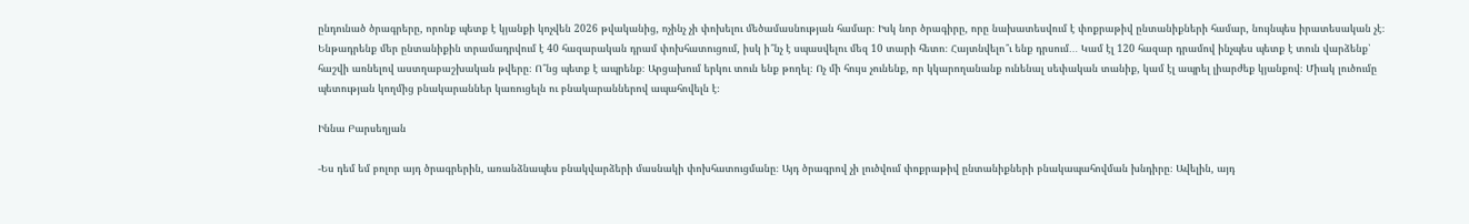ընդունած ծրագրերը, որոնք պետք է կյանքի կոչվեն 2026 թվականից, ոչինչ չի փոխելու մեծամասնության համար։ Իսկ նոր ծրագիրը, որը նախատեսվում է փոքրաթիվ ընտանիքների համար, նույնպես իրատեսական չէ։ Ենթադրենք մեր ընտանիքին տրամադրվում է 40 հազարական դրամ փոխհատուցում, իսկ ի՞նչ է սպասվելու մեզ 10 տարի հետո։ Հայտնվելո՞ւ ենք դրսում․․․ Կամ էլ 120 հազար դրամով ինչպես պետք է տուն վարձենք՝ հաշվի առնելով աստղաբաշխական թվերը։ Ո՞նց պետք է ապրենք։ Արցախում երկու տուն ենք թողել։ Ոչ մի հույս չունենք, որ կկարողանանք ունենալ սեփական տանիք, կամ էլ ապրել լիարժեք կյանքով։ Միակ լուծումը պետության կողմից բնակարաններ կառուցելն ու բնակարաններով ապահովելն է։

Իննա Բարսեղյան

-Ես դեմ եմ բոլոր այդ ծրագրերին, առանձնապես բնակվարձերի մասնակի փոխհատուցմանը։ Այդ ծրագրով չի լուծվում փոքրաթիվ ընտանիքների բնակապահովման խնդիրը։ Ավելին, այդ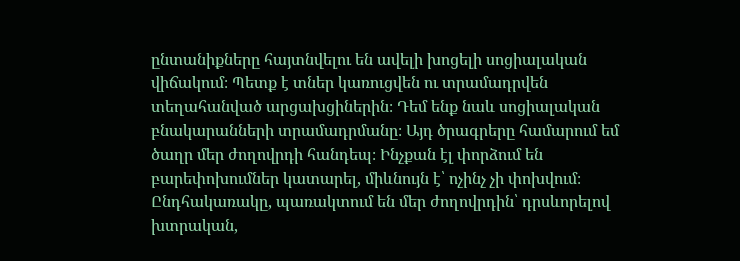ընտանիքները հայտնվելու են ավելի խոցելի սոցիալական վիճակում։ Պետք է տներ կառուցվեն ու տրամադրվեն տեղահանված արցախցիներին։ Դեմ ենք նաև սոցիալական բնակարանների տրամադրմանը։ Այդ ծրագրերը համարում եմ ծաղր մեր ժողովրդի հանդեպ։ Ինչքան էլ փորձում են բարեփոխումներ կատարել, միևնույն է՝ ոչինչ չի փոխվում։ Ընդհակառակը, պառակտում են մեր ժողովրդին՝ դրսևորելով խտրական,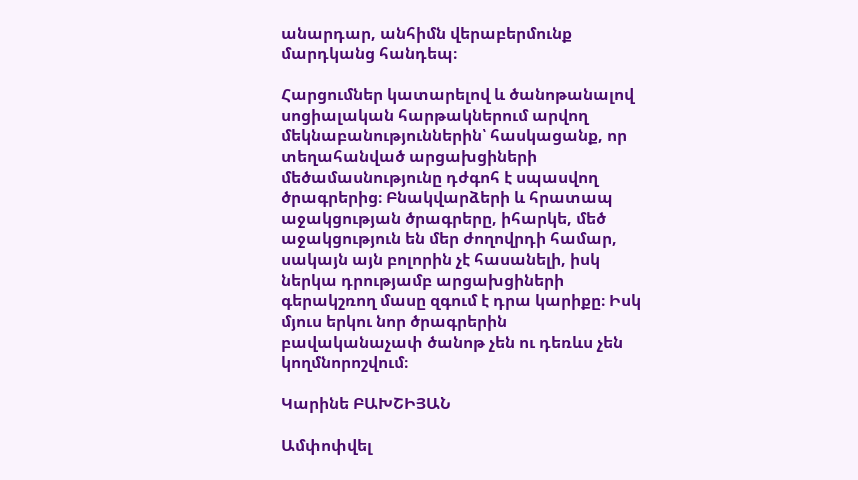անարդար, անհիմն վերաբերմունք մարդկանց հանդեպ։

Հարցումներ կատարելով և ծանոթանալով սոցիալական հարթակներում արվող մեկնաբանություններին՝ հասկացանք, որ տեղահանված արցախցիների մեծամասնությունը դժգոհ է սպասվող ծրագրերից։ Բնակվարձերի և հրատապ աջակցության ծրագրերը, իհարկե, մեծ աջակցություն են մեր ժողովրդի համար, սակայն այն բոլորին չէ հասանելի, իսկ ներկա դրությամբ արցախցիների գերակշռող մասը զգում է դրա կարիքը։ Իսկ մյուս երկու նոր ծրագրերին բավականաչափ ծանոթ չեն ու դեռևս չեն կողմնորոշվում։

Կարինե ԲԱԽՇԻՅԱՆ

Ամփոփվել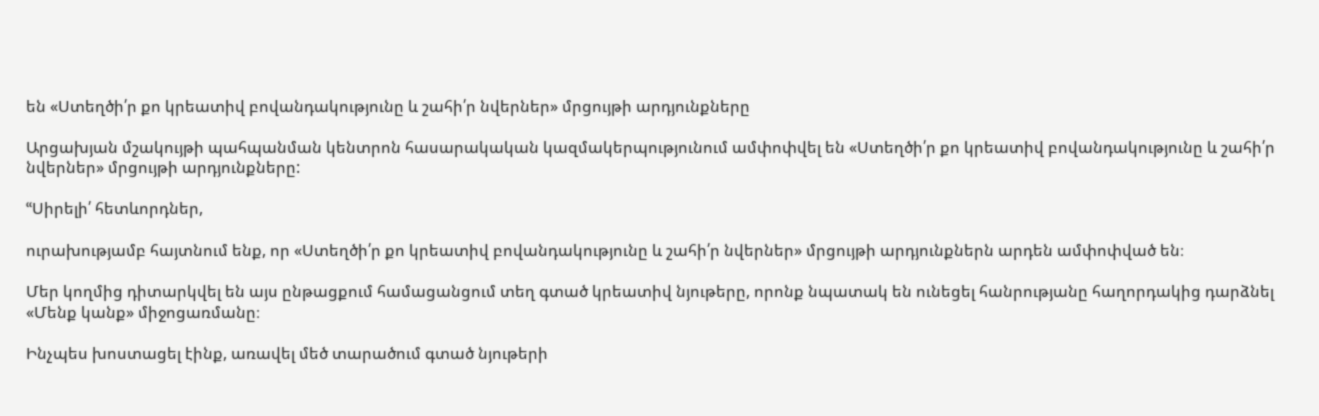են «Ստեղծի՛ր քո կրեատիվ բովանդակությունը և շահի՛ր նվերներ» մրցույթի արդյունքները

Արցախյան մշակույթի պահպանման կենտրոն հասարակական կազմակերպությունում ամփոփվել են «Ստեղծի՛ր քո կրեատիվ բովանդակությունը և շահի՛ր նվերներ» մրցույթի արդյունքները:

ՙՙՍիրելի՛ հետևորդներ,

ուրախությամբ հայտնում ենք, որ «Ստեղծի՛ր քո կրեատիվ բովանդակությունը և շահի՛ր նվերներ» մրցույթի արդյունքներն արդեն ամփոփված են։

Մեր կողմից դիտարկվել են այս ընթացքում համացանցում տեղ գտած կրեատիվ նյութերը, որոնք նպատակ են ունեցել հանրությանը հաղորդակից դարձնել «Մենք կանք» միջոցառմանը։

Ինչպես խոստացել էինք, առավել մեծ տարածում գտած նյութերի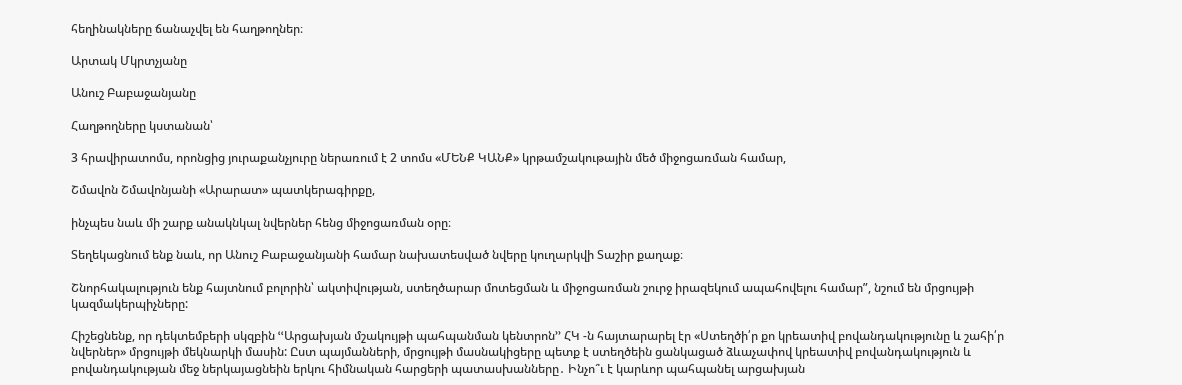հեղինակները ճանաչվել են հաղթողներ։

Արտակ Մկրտչյանը

Անուշ Բաբաջանյանը

Հաղթողները կստանան՝

3 հրավիրատոմս, որոնցից յուրաքանչյուրը ներառում է 2 տոմս «ՄԵՆՔ ԿԱՆՔ» կրթամշակութային մեծ միջոցառման համար,

Շմավոն Շմավոնյանի «Արարատ» պատկերագիրքը,

ինչպես նաև մի շարք անակնկալ նվերներ հենց միջոցառման օրը։

Տեղեկացնում ենք նաև, որ Անուշ Բաբաջանյանի համար նախատեսված նվերը կուղարկվի Տաշիր քաղաք։

Շնորհակալություն ենք հայտնում բոլորին՝ ակտիվության, ստեղծարար մոտեցման և միջոցառման շուրջ իրազեկում ապահովելու համար”, նշում են մրցույթի կազմակերպիչները:

Հիշեցնենք, որ դեկտեմբերի սկզբին ՙՙԱրցախյան մշակույթի պահպանման կենտրոն՚՚ ՀԿ -ն հայտարարել էր «Ստեղծի՛ր քո կրեատիվ բովանդակությունը և շահի՛ր նվերներ» մրցույթի մեկնարկի մասին: Ըստ պայմանների, մրցույթի մասնակիցերը պետք է ստեղծեին ցանկացած ձևաչափով կրեատիվ բովանդակություն և բովանդակության մեջ ներկայացնեին երկու հիմնական հարցերի պատասխանները․ Ինչո՞ւ է կարևոր պահպանել արցախյան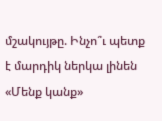մշակույթը. Ինչո՞ւ պետք է մարդիկ ներկա լինեն «Մենք կանք»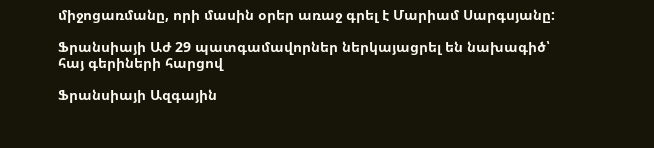միջոցառմանը, որի մասին օրեր առաջ գրել է Մարիամ Սարգսյանը:

Ֆրանսիայի Աժ 29 պատգամավորներ ներկայացրել են նախագիծ՝ հայ գերիների հարցով

Ֆրանսիայի Ազգային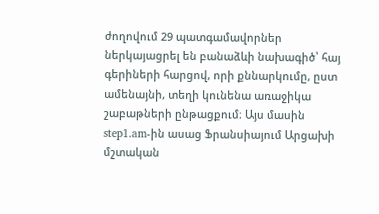ժողովում 29 պատգամավորներ ներկայացրել են բանաձևի նախագիծ՝ հայ գերիների հարցով, որի քննարկումը, ըստ ամենայնի, տեղի կունենա առաջիկա շաբաթների ընթացքում։ Այս մասին step1.am-ին ասաց Ֆրանսիայում Արցախի մշտական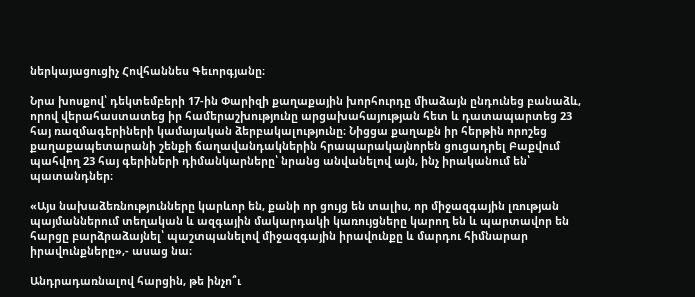ներկայացուցիչ Հովհաննես Գեւորգյանը։

Նրա խոսքով՝ դեկտեմբերի 17-ին Փարիզի քաղաքային խորհուրդը միաձայն ընդունեց բանաձև, որով վերահաստատեց իր համերաշխությունը արցախահայության հետ և դատապարտեց 23 հայ ռազմագերիների կամայական ձերբակալությունը։ Նիցցա քաղաքն իր հերթին որոշեց քաղաքապետարանի շենքի ճաղավանդակներին հրապարակայնորեն ցուցադրել Բաքվում պահվող 23 հայ գերիների դիմանկարները՝ նրանց անվանելով այն, ինչ իրականում են՝ պատանդներ։

«Այս նախաձեռնությունները կարևոր են, քանի որ ցույց են տալիս, որ միջազգային լռության պայմաններում տեղական և ազգային մակարդակի կառույցները կարող են և պարտավոր են հարցը բարձրաձայնել՝ պաշտպանելով միջազգային իրավունքը և մարդու հիմնարար իրավունքները»,- ասաց նա։

Անդրադառնալով հարցին, թե ինչո՞ւ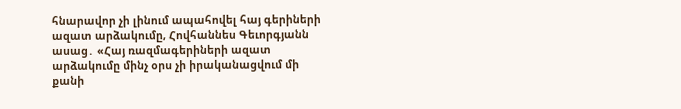հնարավոր չի լինում ապահովել հայ գերիների ազատ արձակումը, Հովհաննես Գեւորգյանն ասաց․ «Հայ ռազմագերիների ազատ արձակումը մինչ օրս չի իրականացվում մի քանի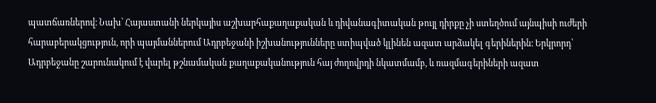պատճառներով։ Նախ՝ Հայաստանի ներկայիս աշխարհաքաղաքական և դիվանագիտական թույլ դիրքը չի ստեղծում այնպիսի ուժերի հարաբերակցություն, որի պայմաններում Ադրբեջանի իշխանությունները ստիպված կլինեն ազատ արձակել գերիներին։ Երկրորդ՝ Ադրբեջանը շարունակում է վարել թշնամական քաղաքականություն հայ ժողովրդի նկատմամբ, և ռազմագերիների ազատ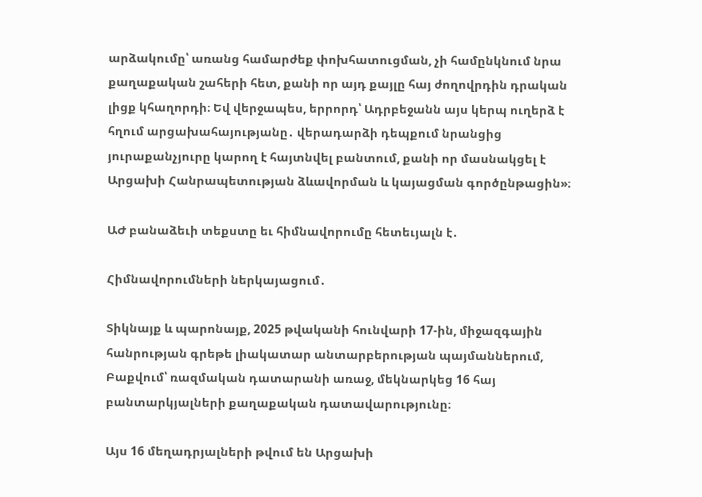արձակումը՝ առանց համարժեք փոխհատուցման, չի համընկնում նրա քաղաքական շահերի հետ, քանի որ այդ քայլը հայ ժողովրդին դրական լիցք կհաղորդի։ Եվ վերջապես, երրորդ՝ Ադրբեջանն այս կերպ ուղերձ է հղում արցախահայությանը․ վերադարձի դեպքում նրանցից յուրաքանչյուրը կարող է հայտնվել բանտում, քանի որ մասնակցել է Արցախի Հանրապետության ձևավորման և կայացման գործընթացին»։

ԱԺ բանաձեւի տեքստը եւ հիմնավորումը հետեւյալն է․

Հիմնավորումների ներկայացում․

Տիկնայք և պարոնայք, 2025 թվականի հունվարի 17-ին, միջազգային հանրության գրեթե լիակատար անտարբերության պայմաններում, Բաքվում՝ ռազմական դատարանի առաջ, մեկնարկեց 16 հայ բանտարկյալների քաղաքական դատավարությունը։

Այս 16 մեղադրյալների թվում են Արցախի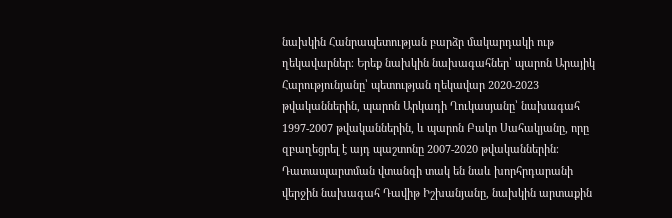նախկին Հանրապետության բարձր մակարդակի ութ ղեկավարներ։ Երեք նախկին նախագահներ՝ պարոն Արայիկ Հարությունյանը՝ պետության ղեկավար 2020-2023 թվականներին, պարոն Արկադի Ղուկասյանը՝ նախագահ 1997-2007 թվականներին, և պարոն Բակո Սահակյանը, որը զբաղեցրել է այդ պաշտոնը 2007-2020 թվականներին։ Դատապարտման վտանգի տակ են նաև խորհրդարանի վերջին նախագահ Դավիթ Իշխանյանը, նախկին արտաքին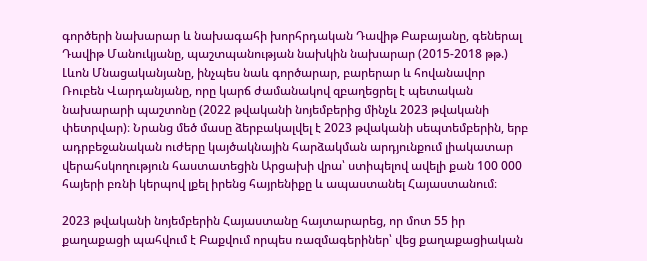գործերի նախարար և նախագահի խորհրդական Դավիթ Բաբայանը, գեներալ Դավիթ Մանուկյանը, պաշտպանության նախկին նախարար (2015-2018 թթ.) Լևոն Մնացականյանը, ինչպես նաև գործարար, բարերար և հովանավոր Ռուբեն Վարդանյանը, որը կարճ ժամանակով զբաղեցրել է պետական նախարարի պաշտոնը (2022 թվականի նոյեմբերից մինչև 2023 թվականի փետրվար)։ Նրանց մեծ մասը ձերբակալվել է 2023 թվականի սեպտեմբերին, երբ ադրբեջանական ուժերը կայծակնային հարձակման արդյունքում լիակատար վերահսկողություն հաստատեցին Արցախի վրա՝ ստիպելով ավելի քան 100 000 հայերի բռնի կերպով լքել իրենց հայրենիքը և ապաստանել Հայաստանում։

2023 թվականի նոյեմբերին Հայաստանը հայտարարեց, որ մոտ 55 իր քաղաքացի պահվում է Բաքվում որպես ռազմագերիներ՝ վեց քաղաքացիական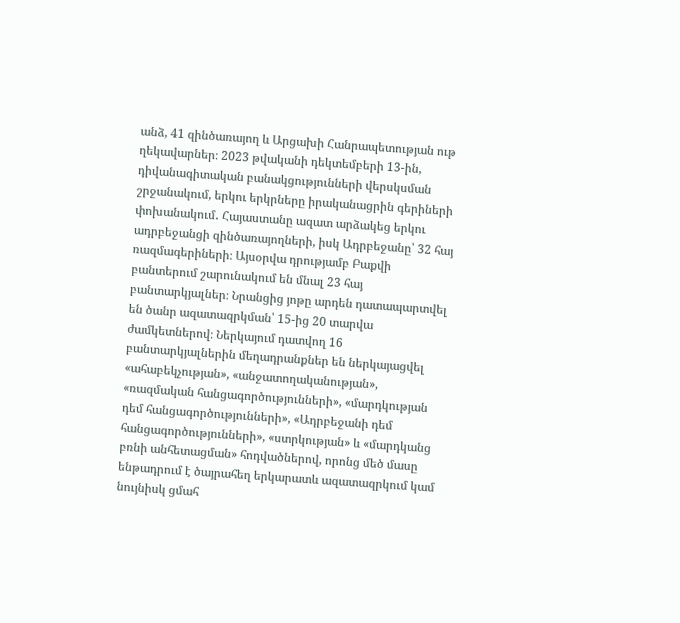անձ, 41 զինծառայող և Արցախի Հանրապետության ութ ղեկավարներ։ 2023 թվականի դեկտեմբերի 13-ին, դիվանագիտական բանակցությունների վերսկսման շրջանակում, երկու երկրները իրականացրին գերիների փոխանակում․ Հայաստանը ազատ արձակեց երկու ադրբեջանցի զինծառայողների, իսկ Ադրբեջանը՝ 32 հայ ռազմագերիների։ Այսօրվա դրությամբ Բաքվի բանտերում շարունակում են մնալ 23 հայ բանտարկյալներ։ Նրանցից յոթը արդեն դատապարտվել են ծանր ազատազրկման՝ 15-ից 20 տարվա ժամկետներով։ Ներկայում դատվող 16 բանտարկյալներին մեղադրանքներ են ներկայացվել «ահաբեկչության», «անջատողականության», «ռազմական հանցագործությունների», «մարդկության դեմ հանցագործությունների», «Ադրբեջանի դեմ հանցագործությունների», «ստրկության» և «մարդկանց բռնի անհետացման» հոդվածներով, որոնց մեծ մասը ենթադրում է ծայրահեղ երկարատև ազատազրկում կամ նույնիսկ ցմահ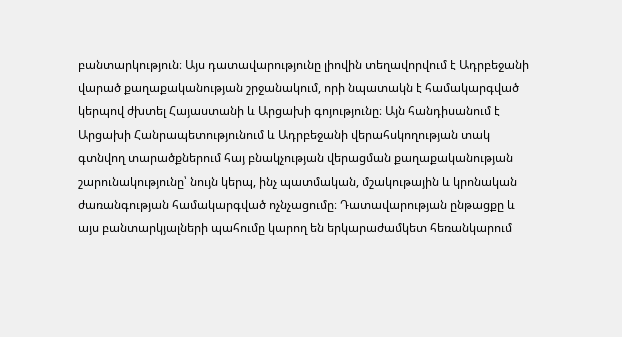բանտարկություն։ Այս դատավարությունը լիովին տեղավորվում է Ադրբեջանի վարած քաղաքականության շրջանակում, որի նպատակն է համակարգված կերպով ժխտել Հայաստանի և Արցախի գոյությունը։ Այն հանդիսանում է Արցախի Հանրապետությունում և Ադրբեջանի վերահսկողության տակ գտնվող տարածքներում հայ բնակչության վերացման քաղաքականության շարունակությունը՝ նույն կերպ, ինչ պատմական, մշակութային և կրոնական ժառանգության համակարգված ոչնչացումը։ Դատավարության ընթացքը և այս բանտարկյալների պահումը կարող են երկարաժամկետ հեռանկարում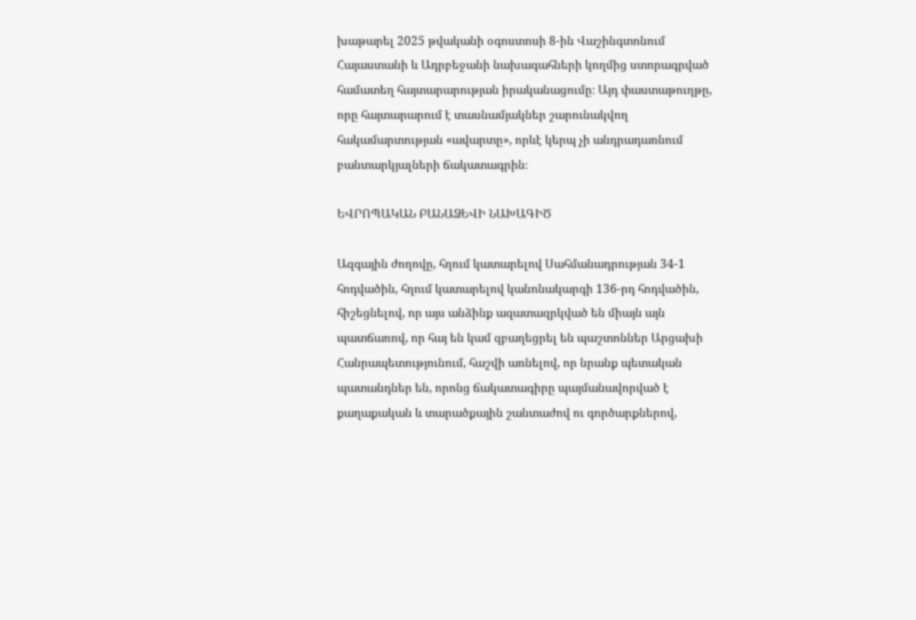խաթարել 2025 թվականի օգոստոսի 8-ին Վաշինգտոնում Հայաստանի և Ադրբեջանի նախագահների կողմից ստորագրված համատեղ հայտարարության իրականացումը։ Այդ փաստաթուղթը, որը հայտարարում է տասնամյակներ շարունակվող հակամարտության «ավարտը», որևէ կերպ չի անդրադառնում բանտարկյալների ճակատագրին։

ԵՎՐՈՊԱԿԱՆ ԲԱՆԱՁԵՎԻ ՆԱԽԱԳԻԾ

Ազգային ժողովը, հղում կատարելով Սահմանադրության 34-1 հոդվածին, հղում կատարելով կանոնակարգի 136-րդ հոդվածին, հիշեցնելով, որ այս անձինք ազատազրկված են միայն այն պատճառով, որ հայ են կամ զբաղեցրել են պաշտոններ Արցախի Հանրապետությունում, հաշվի առնելով, որ նրանք պետական պատանդներ են, որոնց ճակատագիրը պայմանավորված է քաղաքական և տարածքային շանտաժով ու գործարքներով,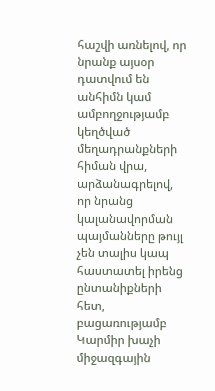հաշվի առնելով, որ նրանք այսօր դատվում են անհիմն կամ ամբողջությամբ կեղծված մեղադրանքների հիման վրա, արձանագրելով, որ նրանց կալանավորման պայմանները թույլ չեն տալիս կապ հաստատել իրենց ընտանիքների հետ, բացառությամբ Կարմիր խաչի միջազգային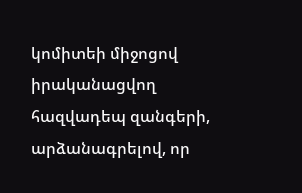կոմիտեի միջոցով իրականացվող հազվադեպ զանգերի, արձանագրելով, որ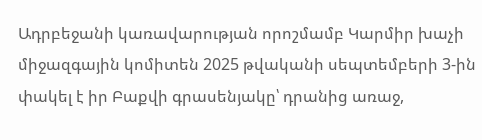Ադրբեջանի կառավարության որոշմամբ Կարմիր խաչի միջազգային կոմիտեն 2025 թվականի սեպտեմբերի 3-ին փակել է իր Բաքվի գրասենյակը՝ դրանից առաջ,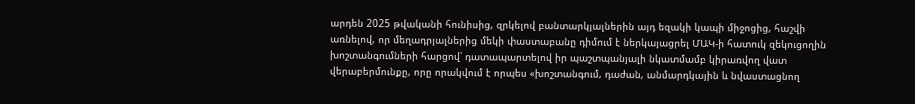արդեն 2025 թվականի հունիսից, զրկելով բանտարկյալներին այդ եզակի կապի միջոցից, հաշվի առնելով, որ մեղադրյալներից մեկի փաստաբանը դիմում է ներկայացրել ՄԱԿ-ի հատուկ զեկուցողին խոշտանգումների հարցով՝ դատապարտելով իր պաշտպանյալի նկատմամբ կիրառվող վատ վերաբերմունքը, որը որակվում է որպես «խոշտանգում, դաժան, անմարդկային և նվաստացնող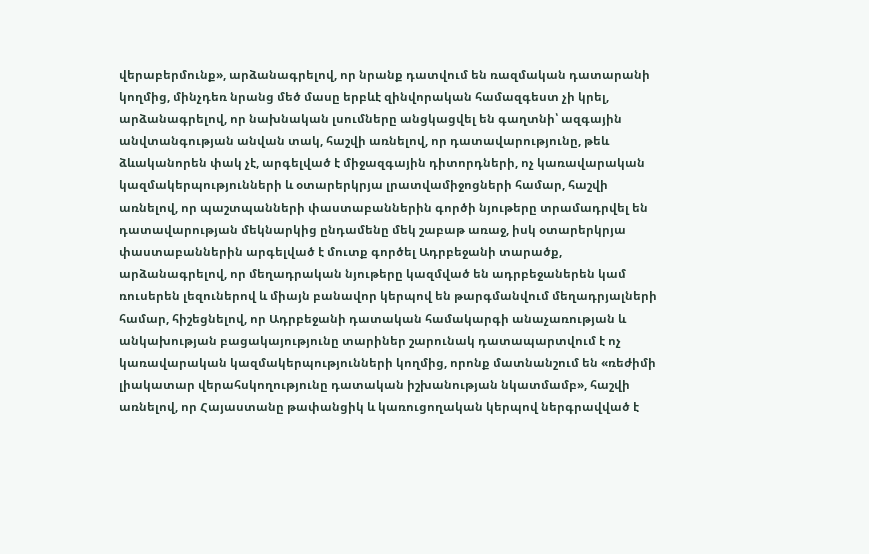վերաբերմունք», արձանագրելով, որ նրանք դատվում են ռազմական դատարանի կողմից, մինչդեռ նրանց մեծ մասը երբևէ զինվորական համազգեստ չի կրել, արձանագրելով, որ նախնական լսումները անցկացվել են գաղտնի՝ ազգային անվտանգության անվան տակ, հաշվի առնելով, որ դատավարությունը, թեև ձևականորեն փակ չէ, արգելված է միջազգային դիտորդների, ոչ կառավարական կազմակերպությունների և օտարերկրյա լրատվամիջոցների համար, հաշվի առնելով, որ պաշտպանների փաստաբաններին գործի նյութերը տրամադրվել են դատավարության մեկնարկից ընդամենը մեկ շաբաթ առաջ, իսկ օտարերկրյա փաստաբաններին արգելված է մուտք գործել Ադրբեջանի տարածք, արձանագրելով, որ մեղադրական նյութերը կազմված են ադրբեջաներեն կամ ռուսերեն լեզուներով և միայն բանավոր կերպով են թարգմանվում մեղադրյալների համար, հիշեցնելով, որ Ադրբեջանի դատական համակարգի անաչառության և անկախության բացակայությունը տարիներ շարունակ դատապարտվում է ոչ կառավարական կազմակերպությունների կողմից, որոնք մատնանշում են «ռեժիմի լիակատար վերահսկողությունը դատական իշխանության նկատմամբ», հաշվի առնելով, որ Հայաստանը թափանցիկ և կառուցողական կերպով ներգրավված է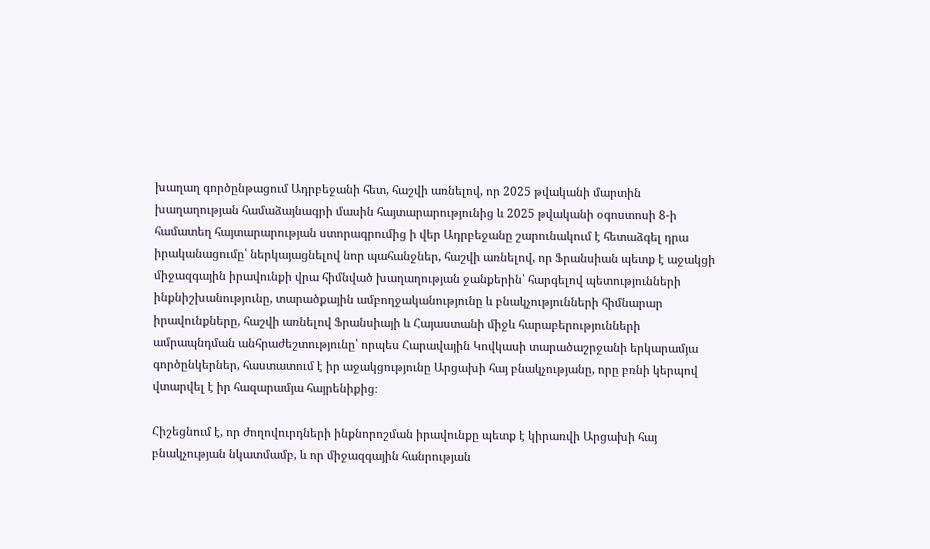խաղաղ գործընթացում Ադրբեջանի հետ, հաշվի առնելով, որ 2025 թվականի մարտին խաղաղության համաձայնագրի մասին հայտարարությունից և 2025 թվականի օգոստոսի 8-ի համատեղ հայտարարության ստորագրումից ի վեր Ադրբեջանը շարունակում է հետաձգել դրա իրականացումը՝ ներկայացնելով նոր պահանջներ, հաշվի առնելով, որ Ֆրանսիան պետք է աջակցի միջազգային իրավունքի վրա հիմնված խաղաղության ջանքերին՝ հարգելով պետությունների ինքնիշխանությունը, տարածքային ամբողջականությունը և բնակչությունների հիմնարար իրավունքները, հաշվի առնելով Ֆրանսիայի և Հայաստանի միջև հարաբերությունների ամրապնդման անհրաժեշտությունը՝ որպես Հարավային Կովկասի տարածաշրջանի երկարամյա գործընկերներ, հաստատում է իր աջակցությունը Արցախի հայ բնակչությանը, որը բռնի կերպով վտարվել է իր հազարամյա հայրենիքից։

Հիշեցնում է, որ ժողովուրդների ինքնորոշման իրավունքը պետք է կիրառվի Արցախի հայ բնակչության նկատմամբ, և որ միջազգային հանրության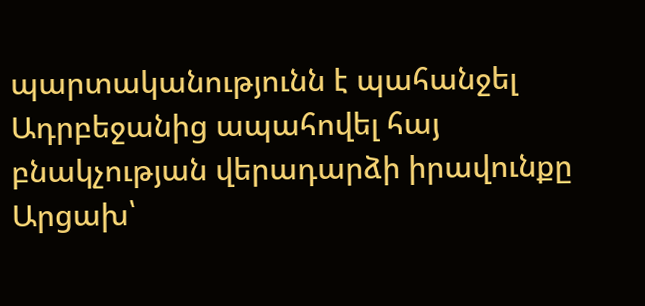պարտականությունն է պահանջել Ադրբեջանից ապահովել հայ բնակչության վերադարձի իրավունքը Արցախ՝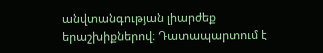անվտանգության լիարժեք երաշխիքներով։ Դատապարտում է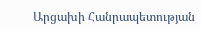Արցախի Հանրապետության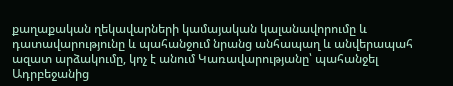քաղաքական ղեկավարների կամայական կալանավորումը և դատավարությունը և պահանջում նրանց անհապաղ և անվերապահ ազատ արձակումը, կոչ է անում Կառավարությանը՝ պահանջել Ադրբեջանից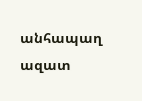անհապաղ ազատ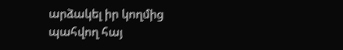արձակել իր կողմից պահվող հայ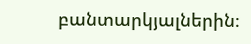բանտարկյալներին։